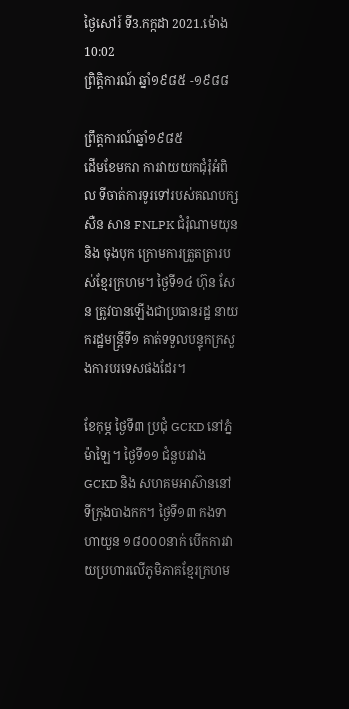ថ្ងៃសៅរ៍ ទី3.កក្កដា 2021.ម៉ោង 10:02
ព្រិត្ដិការណ៍ ឆ្នាំ១៩៨៥ -១៩៨៨

ព្រឹត្ដការណ៍ឆ្នាំ១៩៨៥
ដើមខែមករា ការវាយយកជុំរុំអំពិល ទីចាត់ការទូរទៅរបស់គណបក្ស សឺន សាន FNLPK ជំរុំណាមយុន និង ចុងបុក ក្រោមការត្រួតត្រារបស់ខ្មែរក្រហម។ ថ្ងៃទី១៤ ហ៊ុន សែន ត្រូវបានឡើងជាប្រធានរដ្ឋ នាយករដ្ឋមន្រ្ដីទី១ គាត់ទទួលបន្ទុកក្រសួងការបរទេសផងដែរ។

ខែកុម្ភ ថ្ងៃទី៣ ប្រជុំ GCKD នៅភ្នំម៉ាឡៃ។ ថ្ងៃទី១១ ជំនួបរវាង GCKD និង សហគមអាស៊ាននៅទីក្រុងបាងកក។ ថ្ងៃទី១៣ កងទាហាយួន ១៨០០០នាក់ បើកការវាយប្រហារលើភូមិភាគខ្មែរក្រហម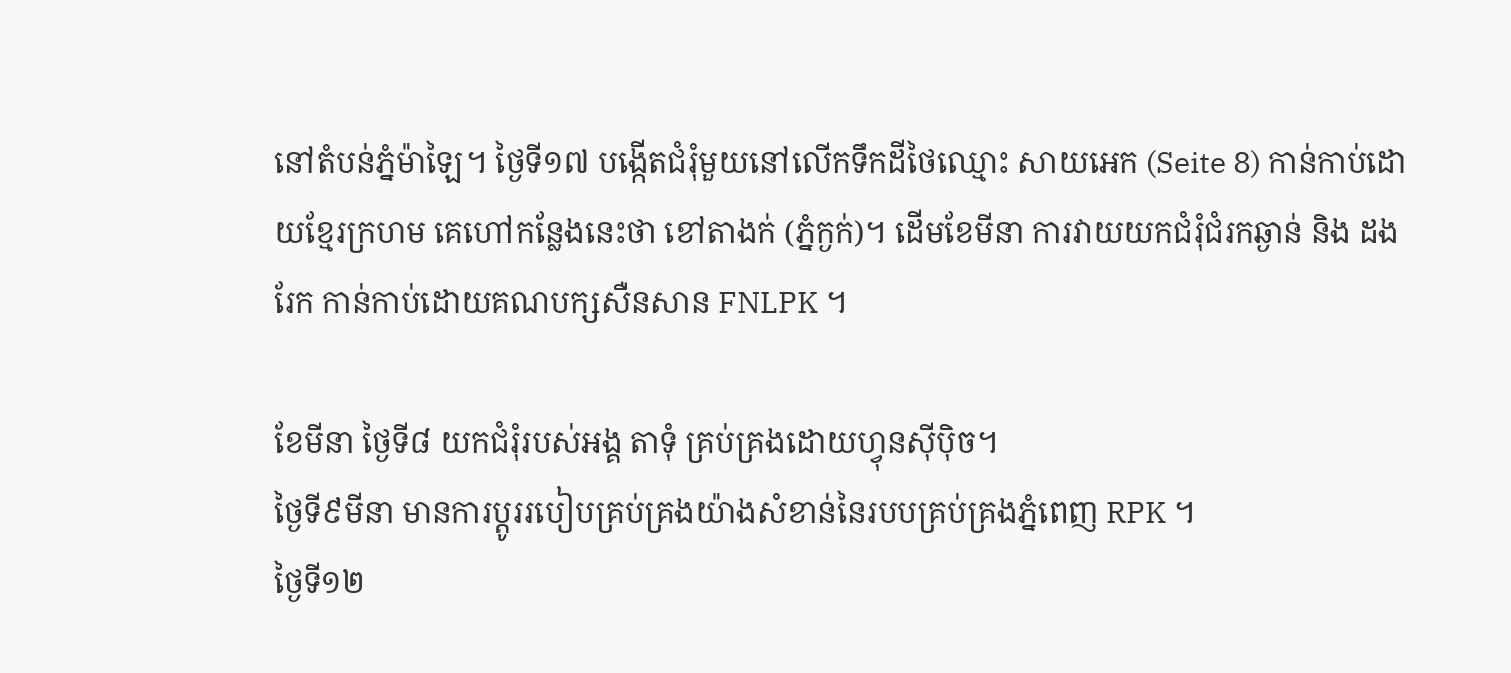នៅតំបន់ភ្នំម៉ាឡៃ។ ថ្ងៃទី១៧ បង្កើតជំរុំមួយនៅលើកទឹកដីថៃឈ្មោះ សាយអេក (Seite 8) កាន់កាប់ដោយខ្មែរក្រហម គេហៅកន្លែងនេះថា ខៅតាងក់ (ភ្នំក្ងក់)។ ដើមខែមីនា ការវាយយកជំរុំជំរកឆ្ងាន់ និង ដងរែក កាន់កាប់ដោយគណបក្សសឺនសាន FNLPK ។

ខែមីនា ថ្ងៃទី៨ យកជំរុំរបស់អង្គ តាទុំ គ្រប់គ្រងដោយហ្វុនស៊ីប៉ិច។
ថ្ងៃទី៩មីនា មានការប្ដូររបៀបគ្រប់គ្រងយ៉ាងសំខាន់នៃរបបគ្រប់គ្រងភ្នំពេញ RPK ។
ថ្ងៃទី១២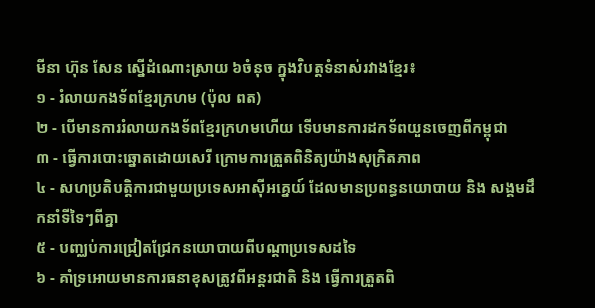មីនា ហ៊ុន សែន ស្នើដំណោះស្រាយ ៦ចំនុច ក្នុងវិបត្ដទំនាស់រវាងខ្មែរ៖
១ - រំលាយកងទ័ពខ្មែរក្រហម (ប៉ុល ពត)
២ - បើមានការរំលាយកងទ័ពខ្មែរក្រហមហើយ ទើបមានការដកទ័ពយួនចេញពីកម្ពុជា
៣ - ធ្វើការបោះឆ្នោតដោយសេរី ក្រោមការត្រួតពិនិត្យយ៉ាងសុក្រិតភាព
៤ - សហប្រតិបត្ដិការជាមួយប្រទេសអាស៊ីអគេ្នយ៍ ដែលមានប្រពន្ធនយោបាយ និង សង្គមដឹកនាំទីទៃៗពីគ្នា
៥ - បញ្ឈប់ការជ្រៀតជ្រែកនយោបាយពីបណ្ដាប្រទេសដទៃ
៦ - គាំទ្រអោយមានការធនាខុសត្រូវពីអន្ដរជាតិ និង ធ្វើការត្រួតពិ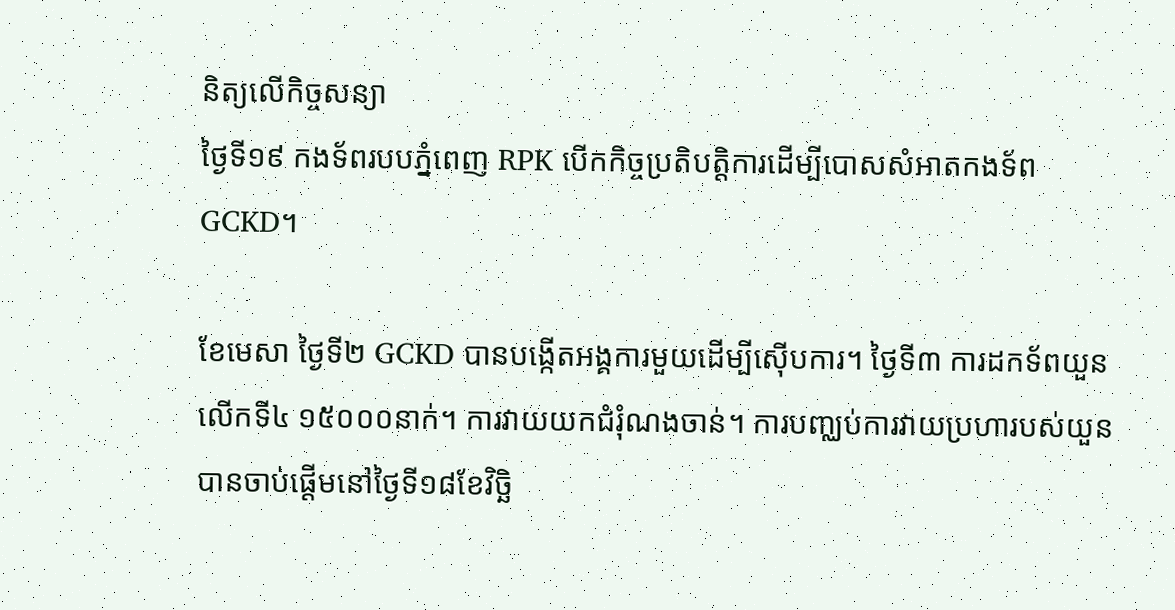និត្យលើកិច្ចសន្យា
ថ្ងៃទី១៩ កងទ័ពរបបភ្នំពេញ RPK បើកកិច្ចប្រតិបត្ដិការដើម្បីបោសសំអាតកងទ័ព GCKD។

ខែមេសា ថ្ងៃទី២ GCKD បានបង្កើតអង្គការមួយដើម្បីស៊ើបការ។ ថ្ងៃទី៣ ការដកទ័ពយួនលើកទី៤ ១៥០០០នាក់។ ការវាយយកជំរុំណងចាន់។ ការបញ្ឈប់ការវាយប្រហារបស់យួនបានចាប់ផ្ដើមនៅថ្ងៃទី១៨ខែវិច្ឆិ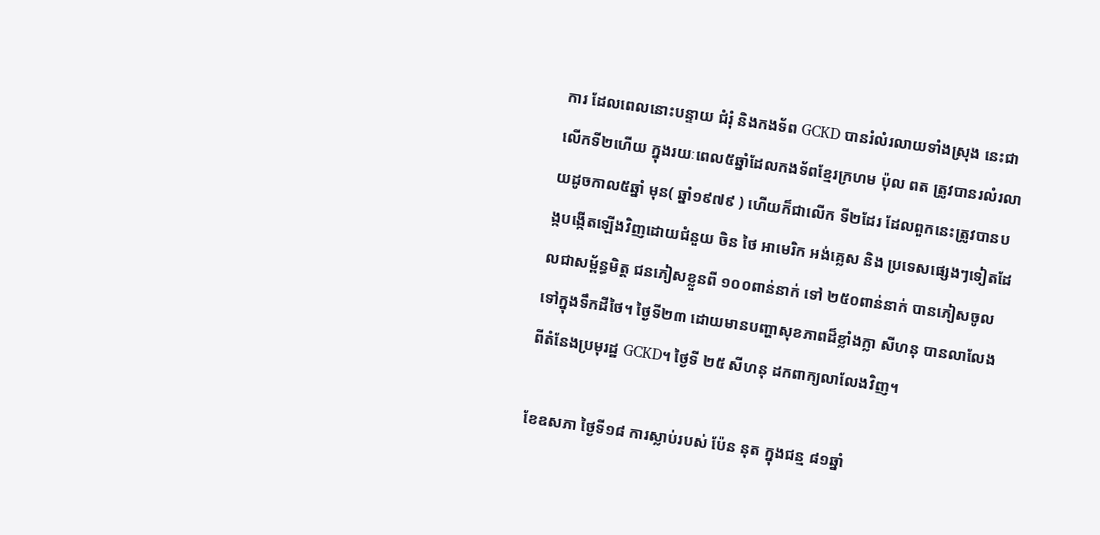ការ ដែលពេលនោះបន្ទាយ ជំរុំ និងកងទ័ព GCKD បានរំលំរលាយទាំងស្រុង នេះជាលើកទី២ហើយ ក្នុងរយៈពេល៥ឆ្នាំដែលកងទ័ពខ្មែរក្រហម ប៉ុល ពត ត្រូវបានរលំរលាយដូចកាល៥ឆ្នាំ មុន( ឆ្នាំ១៩៧៩ ) ហើយក៏ជាលើក ទី២ដែរ ដែលពួកនេះត្រូវបានបង្កបង្កើតឡើងវិញដោយជំនួយ ចិន ថៃ អាមេរិក អង់គេ្លស និង ប្រទេសផ្សេងៗទៀតដែលជាសម័្ពន្ធមិត្ដ ជនភៀសខ្លួនពី ១០០ពាន់នាក់ ទៅ ២៥០ពាន់នាក់ បានភៀសចូលទៅក្នុងទឹកដីថៃ។ ថ្ងៃទី២៣ ដោយមានបញ្ហាសុខភាពដ៏ខ្លាំងក្លា សីហនុ បានលាលែងពីតំនែងប្រមុរដ្ឋ GCKD។ ថ្ងៃទី ២៥ សីហនុ ដកពាក្យលាលែងវិញ។

ខែឧសភា ថ្ងៃទី១៨ ការស្លាប់របស់ ប៉ែន នុត ក្នុងជន្ម ៨១ឆ្នាំ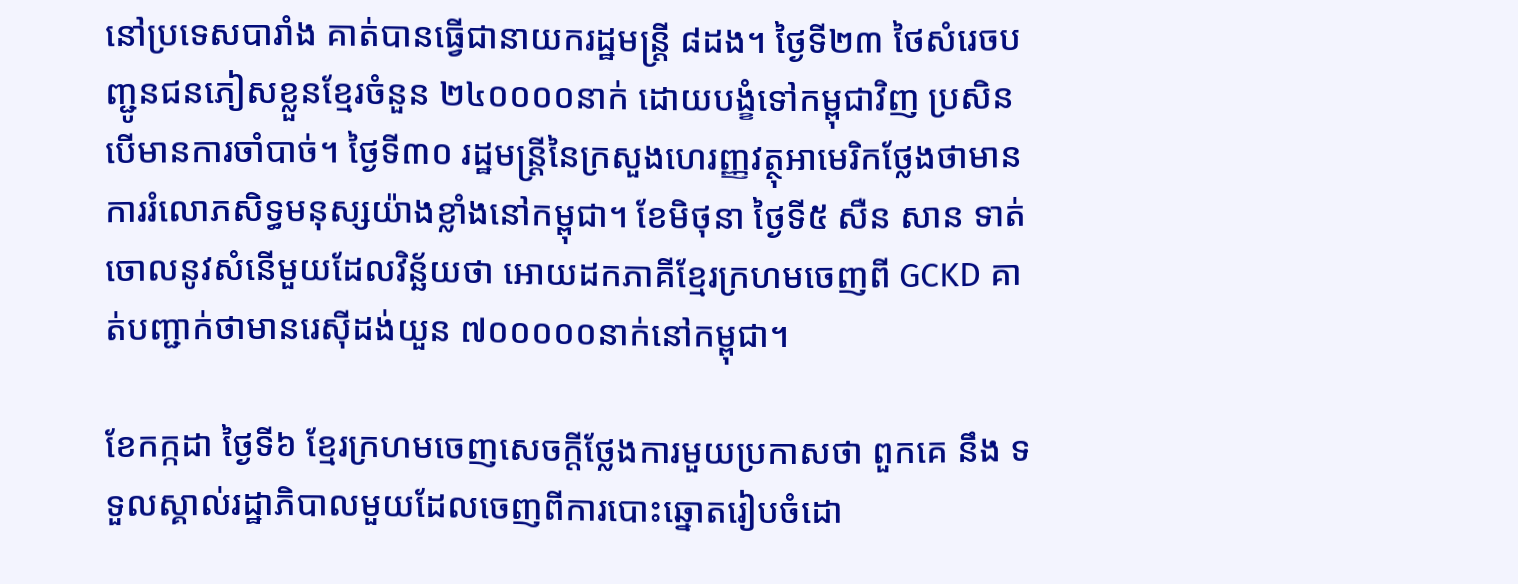នៅប្រទេសបារាំង គាត់បានធ្វើជានាយករដ្ឋមន្រ្ដី ៨ដង។ ថ្ងៃទី២៣ ថៃសំរេចបញ្ជូនជនភៀសខ្លួនខ្មែរចំនួន ២៤០០០០នាក់ ដោយបង្ខំទៅកម្ពុជាវិញ ប្រសិនបើមានការចាំបាច់។ ថ្ងៃទី៣០ រដ្ឋមន្រ្ដីនៃក្រសួងហេរញ្ញវត្ថុអាមេរិកថ្លែងថាមានការរំលោភសិទ្ធមនុស្សយ៉ាងខ្លាំងនៅកម្ពុជា។ ខែមិថុនា ថ្ងៃទី៥ សឺន សាន ទាត់ចោលនូវសំនើមួយដែលវិន្ឆ័យថា អោយដកភាគីខ្មែរក្រហមចេញពី GCKD គាត់បញ្ជាក់ថាមានរេស៊ីដង់យួន ៧០០០០០នាក់នៅកម្ពុជា។

ខែកក្កដា ថ្ងៃទី៦ ខ្មែរក្រហមចេញសេចក្ដីថ្លែងការមួយប្រកាសថា ពួកគេ នឹង ទទួលស្គាល់រដ្ឋាភិបាលមួយដែលចេញពីការបោះឆ្នោតរៀបចំដោ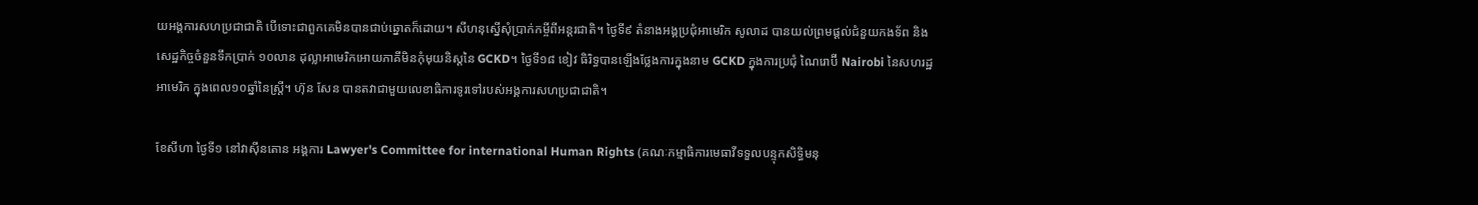យអង្គការសហប្រជាជាតិ បើទោះជាពួកគេមិនបានជាប់ឆ្នោតក៏ដោយ។ សីហនុស្នើសុំប្រាក់កម្ចីពីអន្ដរជាតិ។ ថ្ងៃទី៩ តំនាងអង្គប្រជុំអាមេរិក សូលាដ បានយល់ព្រមផ្ដល់ជំនួយកងទ័ព និងសេដ្ឋកិច្ចចំនួនទឹកប្រាក់ ១០លាន ដុល្លាអាមេរិកអោយភាគីមិនកុំមុយនិស្ដនៃ GCKD។ ថ្ងៃទី១៨ ខៀវ ធិរិទ្ធបានឡើងថ្លែងការក្នុងនាម GCKD ក្នុងការប្រជុំ ណៃរោប៊ី Nairobi នៃសហរដ្ឋអាមេរិក ក្នុងពេល១០ឆ្នាំនៃស្រ្ដី។ ហ៊ុន សែន បានតវាជាមួយលេខាធិការទូរទៅរបស់អង្គការសហប្រជាជាតិ។

ខែសីហា ថ្ងៃទី១ នៅវាស៊ីនតោន អង្គការ Lawyer's Committee for international Human Rights (គណៈកម្មាធិការមេធាវីទទួលបន្ទុកសិទ្ធិមនុ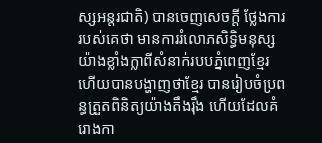ស្សអន្តរជាតិ) បានចេញសេចក្ដី ថ្លែងការរបស់គេថា មានការរំលោភសិទ្ធិមនុស្សយ៉ាងខ្លាំងក្លាពីសំនាក់របបភ្នំពេញខ្មែរ ហើយបានបង្ហាញថាខ្មែរ បានរៀបចំប្រពន្ធត្រួតពិនិត្យយ៉ាងតឹងរ៉ឹង ហើយដែលគំរោងកា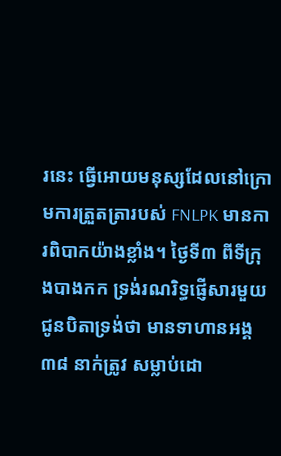រនេះ ធ្វើអោយមនុស្សដែលនៅក្រោមការត្រួតត្រារបស់ FNLPK មានការពិបាកយ៉ាងខ្លាំង។ ថ្ងៃទី៣ ពីទីក្រុងបាងកក ទ្រង់រណរិទ្ធផ្ញើសារមួយជូនបិតាទ្រង់ថា មានទាហានអង្គ៣៨ នាក់ត្រូវ សម្លាប់ដោ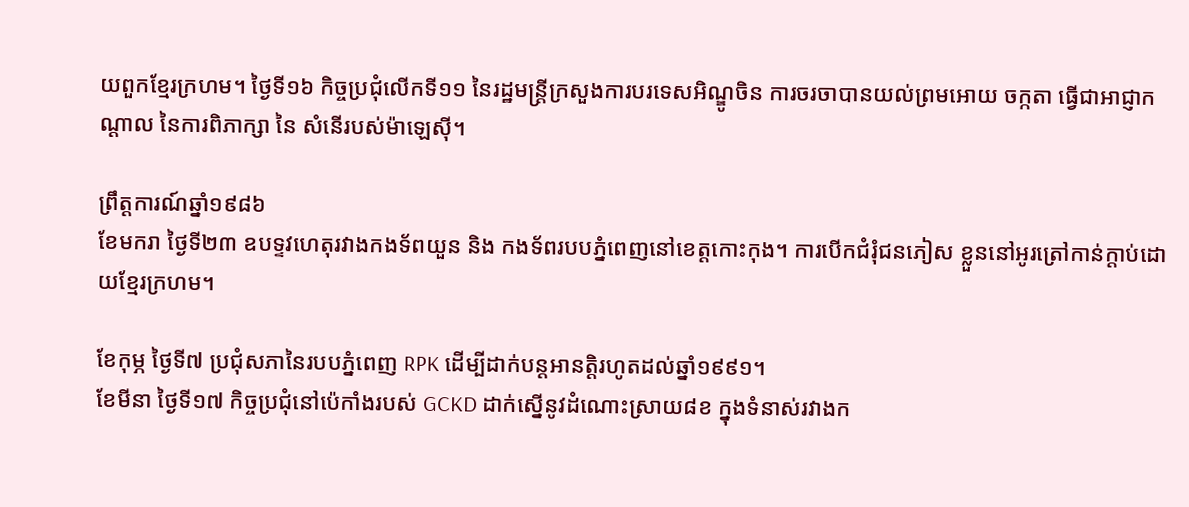យពួកខ្មែរក្រហម។ ថ្ងៃទី១៦ កិច្ចប្រជុំលើកទី១១ នៃរដ្ឋមន្រ្ដីក្រសួងការបរទេសអិណ្ឌូចិន ការចរចាបានយល់ព្រមអោយ ចក្កតា ធ្វើជាអាជ្ញាកណ្ដាល នៃការពិភាក្សា នៃ សំនើរបស់ម៉ាឡេស៊ី។

ព្រឹត្ដការណ៍ឆ្នាំ១៩៨៦
ខែមករា ថ្ងៃទី២៣ ឧបទ្ទវហេតុរវាងកងទ័ពយួន និង កងទ័ពរបបភ្នំពេញនៅខេត្ដកោះកុង។ ការបើកជំរុំជនភៀស ខ្លួននៅអូរត្រៅកាន់ក្ដាប់ដោយខ្មែរក្រហម។

ខែកុម្ភ ថ្ងៃទី៧ ប្រជុំសភានៃរបបភ្នំពេញ RPK ដើម្បីដាក់បន្ដអានតិ្ដរហូតដល់ឆ្នាំ១៩៩១។
ខែមីនា ថ្ងៃទី១៧ កិច្ចប្រជុំនៅប៉េកាំងរបស់ GCKD ដាក់ស្នើនូវដំណោះស្រាយ៨ខ ក្នុងទំនាស់រវាងក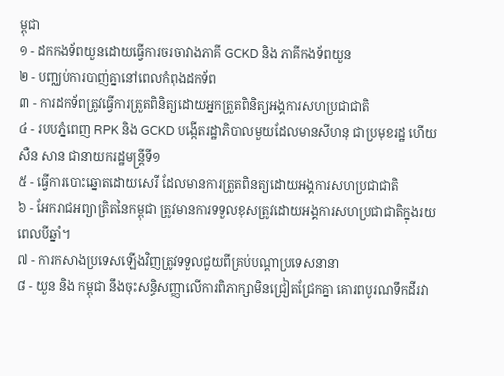ម្ពុជា
១ - ដកកងទ័ពយួនដោយធ្វើការចរចាវាងភាគី GCKD និង ភាគីកងទ័ពយួន
២ - បញ្ឈប់ការបាញ់គ្នានៅពេលកំពុងដកទ័ព
៣ - ការដកទ័ពត្រូវធ្វើការត្រួតពិនិត្យដោយអ្នកត្រួតពិនិត្យអង្គការសហប្រជាជាតិ
៤ - របបភ្នំពេញ RPK និង GCKD បង្កើតរដ្ឋាភិបាលមួយដែលមានសីហនុ ជាប្រមុខរដ្ឋ ហើយ សឺន សាន ជានាយករដ្ឋមន្រ្ដីទី១
៥ - ធ្វើការបោះឆ្នោតដោយសេរី ដែលមានការត្រួតពិនត្យដោយអង្គការសហប្រជាជាតិ
៦ - អែករាជអព្យាត្រិតនៃកម្ពុជា ត្រូវមានការទទួលខុសត្រូវដោយអង្គការសហប្រជាជាតិក្នុងរយពេលបីឆ្នាំ។
៧ - ការកសាងប្រទេសឡើងវិញត្រូវទទួលជួយពីគ្រប់បណ្ដាប្រទេសនានា
៨ - យួន និង កម្ពុជា នឹងចុះសន្ធិសញ្ញាលើការពិភាក្សាមិនជ្រៀតជ្រែកគ្នា គោរពបូរណទឹកដីរវា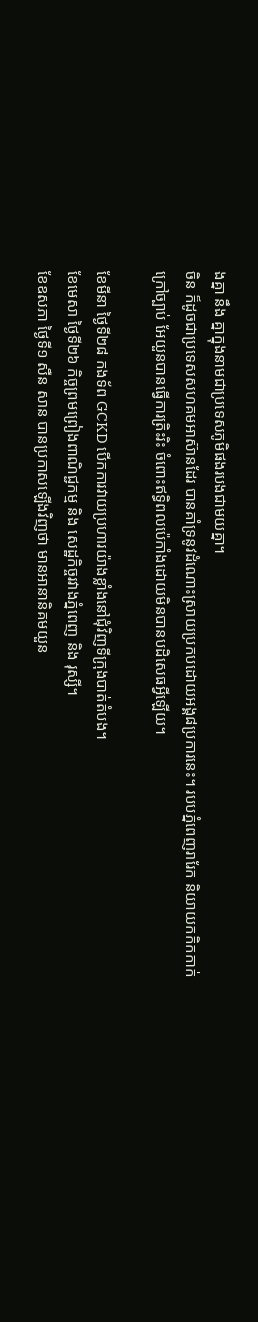ងគ្នា នឹង គ្នាក្នុងនាមជាប្រទេសភូមិផងរបងជាមយគ្នា។
ចិន ក៏ដូចជាប្រទេសសហគមអាស៊ានដែរ បានគាំទ្រនូវដំណោះស្រាយប្រកបដោយអង្គ៨ប្រការនេះ។ របបភ្នំពេញរារែក និយាយកកិកកាក់ក្រៅច្បាប់ អែយួនបានធ្វើការត្រិះរិះ ចំពោះឥទ្ធិពលប៉េកាំងដោយមិនបានបដិសេធអ្វីឡើយ។

ខែមីនា ថ្ងៃទី២៨ កងទ័ព GCKD បើកការវាយប្រហារយ៉ាងខ្លាំងនៅជុំវិញទីក្រុងបាត់តំបង។
ខែមេសា ថ្ងៃទី២៦ កិច្ចព្រមព្រៀងពាណិជ្ជកម្ម និង សេដ្ឋកិច្ចរវាងភ្នំពេញ និង រុស្សី។
ខែឧសភា ថ្ងៃទី១ សឺន សាន បានប្រកាសឡើងវិញថា មានអានានិគមយួន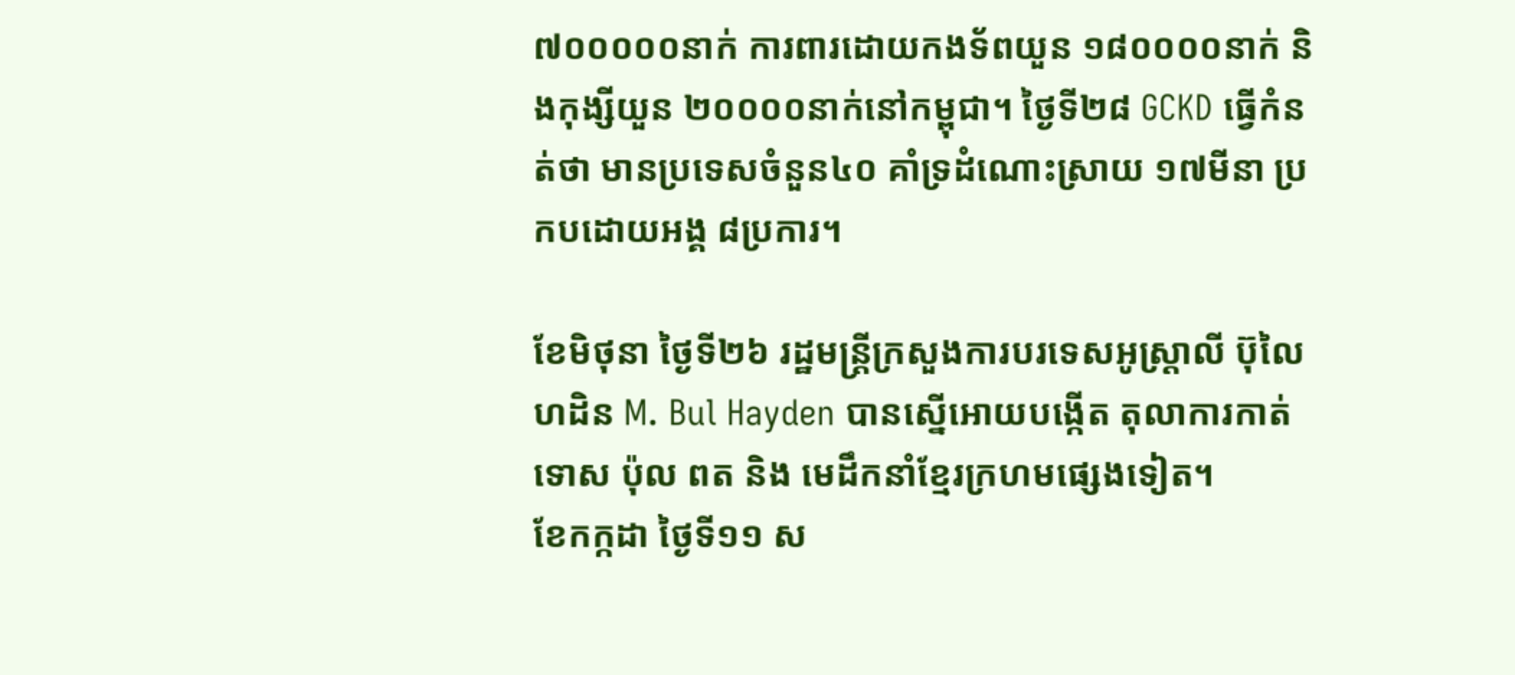៧០០០០០នាក់ ការពារដោយកងទ័ពយួន ១៨០០០០នាក់ និងកុង្សីយួន ២០០០០នាក់នៅកម្ពុជា។ ថ្ងៃទី២៨ GCKD ធ្វើកំនត់ថា មានប្រទេសចំនួន៤០ គាំទ្រដំណោះស្រាយ ១៧មីនា ប្រកបដោយអង្គ ៨ប្រការ។

ខែមិថុនា ថ្ងៃទី២៦ រដ្ឋមន្រ្ដីក្រសួងការបរទេសអូស្រ្ដាលី ប៊ុលៃហដិន M. Bul Hayden បានស្នើអោយបង្កើត តុលាការកាត់ទោស ប៉ុល ពត និង មេដឹកនាំខ្មែរក្រហមផ្សេងទៀត។
ខែកក្កដា ថ្ងៃទី១១ ស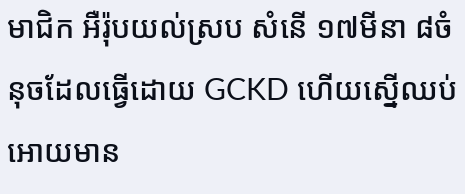មាជិក អឺរ៉ុបយល់ស្រប សំនើ ១៧មីនា ៨ចំនុចដែលធ្វើដោយ GCKD ហើយស្នើឈប់អោយមាន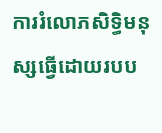ការរំលោភសិទ្ធិមនុស្សធ្វើដោយរបប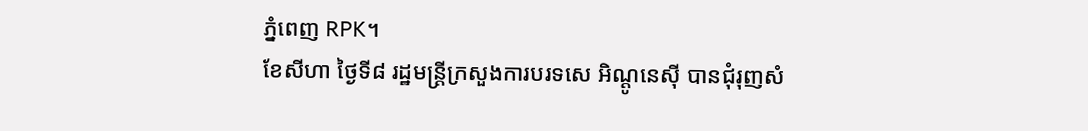ភ្នំពេញ RPK។
ខែសីហា ថ្ងៃទី៨ រដ្ឋមន្រ្ដីក្រសួងការបរទសេ អិណ្ដូនេស៊ី បានជុំរុញសំ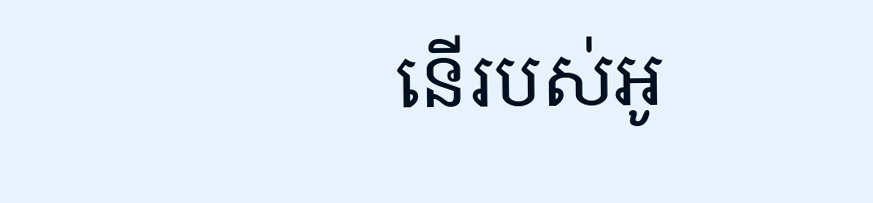នើរបស់អូ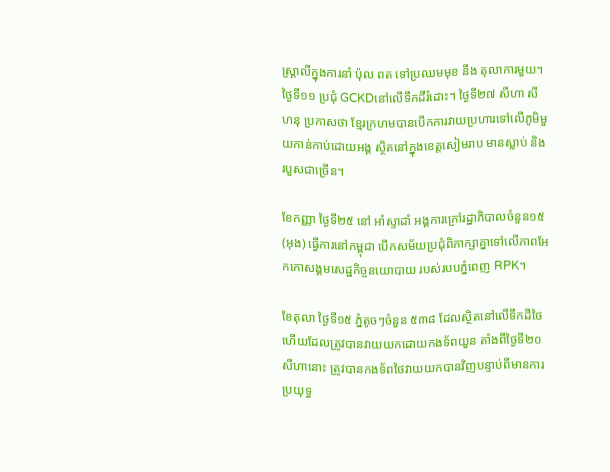ស្រ្ដាលីក្នុងការនាំ ប៉ុល ពត ទៅប្រឈមមុខ នឹង តុលាការមួយ។ ថ្ងៃទី១១ ប្រជុំ GCKDនៅលើទឹកដីរំដោះ។ ថ្ងៃទី២៧ សីហា សីហនុ ប្រកាសថា ខ្មែរក្រហមបានបើកការវាយប្រហារទៅលើភូមិមួយកាន់កាប់ដោយអង្គ ស្ថិតនៅក្នុងខេត្ដសៀមរាប មានស្លាប់ និង របួសជាច្រើន។

ខែកញ្ញា ថ្ងៃទី២៥ នៅ អាំស្ទាដាំ អង្គការក្រៅរដ្ឋាភិបាលចំនួន១៥ (អុង) ធ្វើការនៅកម្ពុជា បើកសម័យប្រជុំពិភាក្សាគ្នាទៅលើភាពអែកកោសង្គមសេដ្ឋកិច្ចនយោបាយ របស់របបភ្នំពេញ RPK។

ខែតុលា ថ្ងៃទី១៥ ភ្នំតូចៗចំនួន ៥៣៨ ដែលស្ថិតនៅលើទឹកដីថៃហើយដែលត្រូវបានវាយយកដោយកងទ័ពយួន តាំងពីថ្ងៃទី២០ សីហានោះ ត្រូវបានកងទ័ពថៃវាយយកបានវិញបន្ទាប់ពីមានការប្រយុទ្ធ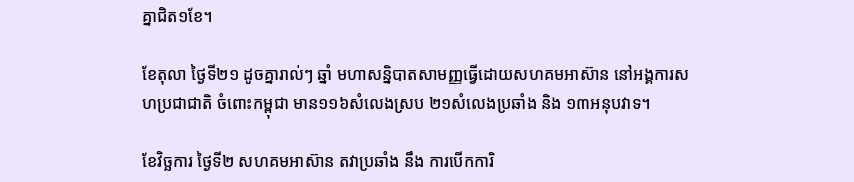គ្នាជិត១ខែ។

ខែតុលា ថ្ងៃទី២១ ដូចគ្នារាល់ៗ ឆ្នាំ មហាសន្និបាតសាមញ្ញធ្វើដោយសហគមអាស៊ាន នៅអង្គការសហប្រជាជាតិ ចំពោះកម្ពុជា មាន១១៦សំលេងស្រប ២១សំលេងប្រឆាំង និង ១៣អនុបវាទ។

ខែវិច្ឆការ ថ្ងៃទី២ សហគមអាស៊ាន តវាប្រឆាំង នឹង ការបើកការិ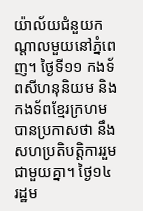យ៉ាល័យជំនួយកណ្ដាលមួយនៅភ្នំពេញ។ ថ្ងៃទី១១ កងទ័ពសីហនុនិយម និង កងទ័ពខ្មែរក្រហមបានប្រកាសថា នឹង សហប្រតិបតិ្ដការរួមជាមួយគ្នា។ ថ្ងៃ១៤ រដ្ឋម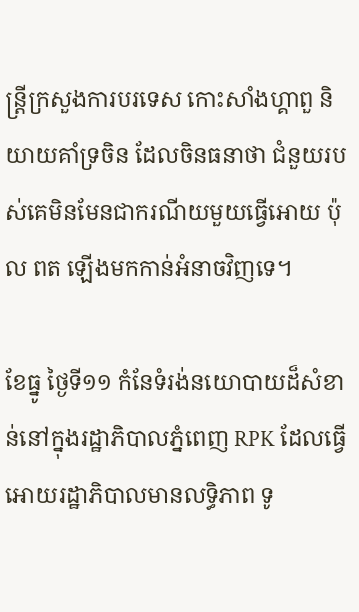ន្រ្ដីក្រសួងការបរទេស កោះសាំងហ្គាពួ និយាយគាំទ្រចិន ដែលចិនធនាថា ជំនួយរបស់គេមិនមែនជាករណីយមួយធ្វើអោយ ប៉ុល ពត ឡើងមកកាន់អំនាចវិញទេ។

ខែធ្នូ ថ្ងៃទី១១ កំនែទំរង់នយោបាយដ៏សំខាន់នៅក្នុងរដ្ឋាភិបាលភ្នំពេញ RPK ដែលធ្វើអោយរដ្ឋាភិបាលមានលទ្ធិភាព ទូ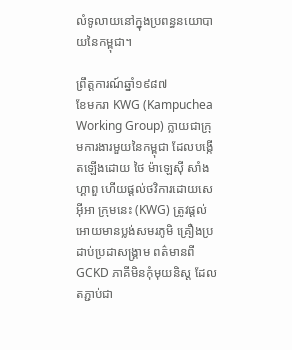លំទូលាយនៅក្នុងប្រពន្ធនយោបាយនៃកម្ពុជា។

ព្រឹត្ដការណ៍ឆ្នាំ១៩៨៧
ខែមករា KWG (Kampuchea Working Group) ក្លាយជាក្រុមការងារមួយនៃកម្ពុជា ដែលបង្កើតឡើងដោយ ថៃ ម៉ាឡេស៊ី សាំងហ្គាពួ ហើយផ្ដល់ថវិការដោយសេអ៊ីអា ក្រុមនេះ (KWG) ត្រូវផ្ដល់អោយមានប្លង់សមរភូមិ គ្រឿងប្រដាប់ប្រដាសង្រ្គាម ពត៌មានពី GCKD ភាគីមិនកុំមុយនិស្ដ ដែលតភ្ជាប់ជា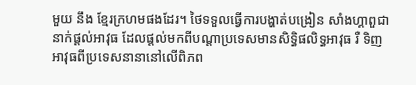មួយ នឹង ខ្មែរក្រហមផងដែរ។ ថៃទទួលធ្វើការបង្ហាត់បង្រៀន សាំងហ្គាពួជានាក់ផ្ដល់អាវុធ ដែលផ្ដល់មកពីបណ្ដាប្រទេសមានសិទ្ធិផលិទ្ធអាវុធ រឺ ទិញអាវុធពីប្រទេសនានានៅលើពិភព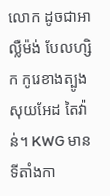លោក ដូចជាអាល្លឺម៉ង់ បែលហ្សិក កូរេខាងត្បូង សុយអែដ តៃវ៉ាន់។ KWG មានទីតាំងកា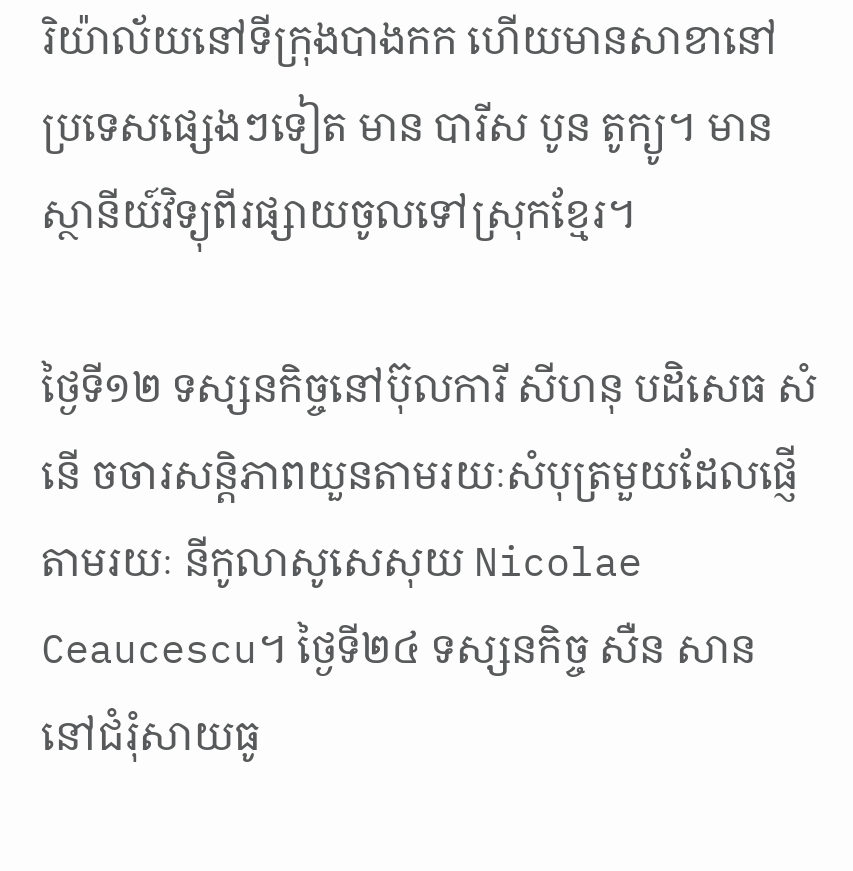រិយ៉ាល័យនៅទីក្រុងបាងកក ហើយមានសាខានៅប្រទេសផ្សេងៗទៀត មាន បារីស បូន តូក្យូ។ មានស្ថានីយ៍វិទ្យុពីរផ្សាយចូលទៅស្រុកខ្មែរ។

ថ្ងៃទី១២ ទស្សនកិច្ចនៅប៊ុលការី សីហនុ បដិសេធ សំនើ ចចារសន្ដិភាពយួនតាមរយៈសំបុត្រមួយដែលផ្ញើតាមរយៈ នីកូលាសូសេសុយ Nicolae Ceaucescu។ ថ្ងៃទី២៤ ទស្សនកិច្ច សឺន សាន នៅជំរុំសាយធូ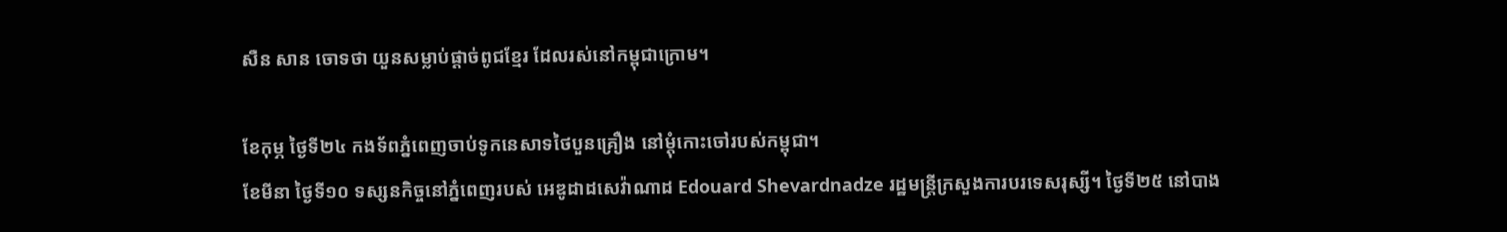សឺន សាន ចោទថា យួនសម្លាប់ផ្ដាច់ពូជខ្មែរ ដែលរស់នៅកម្ពុជាក្រោម។

ខែកុម្ភ ថ្ងៃទី២៤ កងទ័ពភ្នំពេញចាប់ទូកនេសាទថៃបួនគ្រឿង នៅម្ដុំកោះចៅរបស់កម្ពុជា។
ខែមីនា ថ្ងៃទី១០ ទស្សនកិច្ចនៅភ្នំពេញរបស់ អេឌូដាដសេវ៉ាណាដ Edouard Shevardnadze រដ្ឋមន្រ្ដីក្រសួងការបរទេសរុស្សី។ ថ្ងៃទី២៥ នៅបាង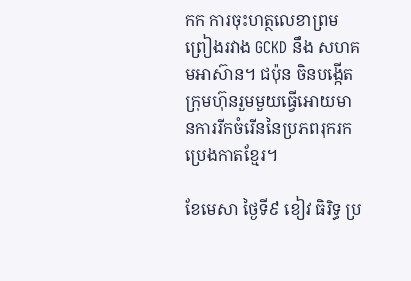កក ការចុះហត្ថលេខាព្រមព្រៀងរវាង GCKD នឹង សហគមអាស៊ាន។ ជប៉ុន ចិនបង្កើតក្រុមហ៊ុនរួមមួយធ្វើអោយមានការរីកចំរើននៃប្រភពរុករកប្រេងកាតខ្មែរ។

ខែមេសា ថ្ងៃទី៩ ខៀវ ធិរិទ្ធ ប្រ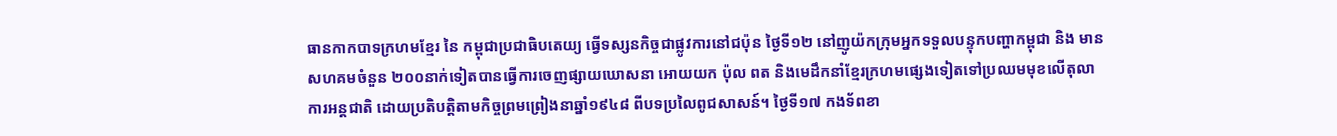ធានកាកបាទក្រហមខ្មែរ នៃ កម្ពុជាប្រជាធិបតេយ្យ ធ្វើទស្សនកិច្ចជាផ្លូវការនៅជប៉ុន ថ្ងៃទី១២ នៅញូយ៉កក្រុមអ្នកទទួលបន្ទុកបញ្ហាកម្ពុជា និង មានសហគមចំនួន ២០០នាក់ទៀតបានធ្វើការចេញផ្សាយឃោសនា អោយយក ប៉ុល ពត និងមេដឹកនាំខ្មែរក្រហមផ្សេងទៀតទៅប្រឈមមុខលើតុលាការអន្ដជាតិ ដោយប្រតិបត្ដិតាមកិច្ចព្រមព្រៀងនាឆ្នាំ១៩៤៨ ពីបទប្រលៃពូជសាសន៍។ ថ្ងៃទី១៧ កងទ័ពខា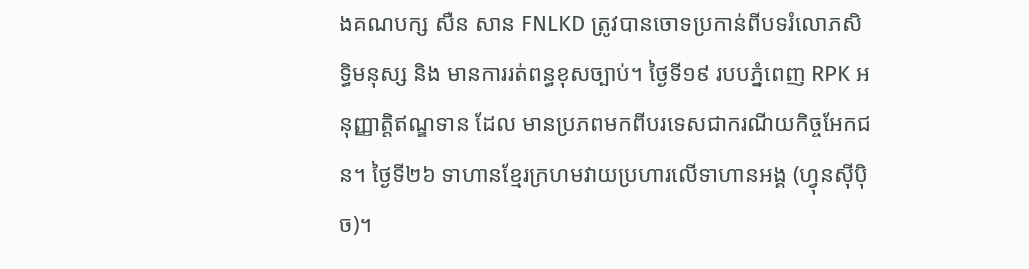ងគណបក្ស សឺន សាន FNLKD ត្រូវបានចោទប្រកាន់ពីបទរំលោភសិទ្ធិមនុស្ស និង មានការរត់ពន្ធខុសច្បាប់។ ថ្ងៃទី១៩ របបភ្នំពេញ RPK អនុញ្ញាត្ដិឥណ្ឌទាន ដែល មានប្រភពមកពីបរទេសជាករណីយកិច្ចអែកជន។ ថ្ងៃទី២៦ ទាហានខ្មែរក្រហមវាយប្រហារលើទាហានអង្គ (ហ្វុនស៊ីប៉ិច)។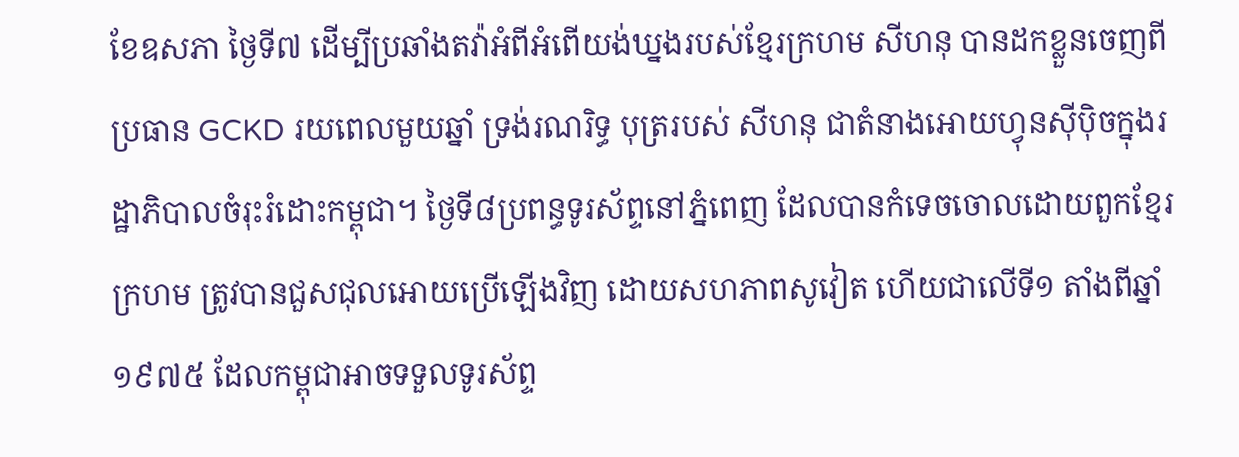ខែឧសភា ថ្ងៃទី៧ ដើម្បីប្រឆាំងតវ៉ាអំពីអំពើយង់ឃ្នងរបស់ខ្មែរក្រហម សីហនុ បានដកខ្លួនចេញពីប្រធាន GCKD រយពេលមួយឆ្នាំ ទ្រង់រណរិទ្ធ បុត្ររបស់ សីហនុ ជាតំនាងអោយហ្វុនស៊ីប៉ិចក្នុងរដ្ឋាភិបាលចំរុះរំដោះកម្ពុជា។ ថ្ងៃទី៨ប្រពន្ធទូរស័ព្ទនៅភ្នំពេញ ដែលបានកំទេចចោលដោយពួកខ្មែរក្រហម ត្រូវបានជួសជុលអោយប្រើឡើងវិញ ដោយសហភាពសូវៀត ហើយជាលើទី១ តាំងពីឆ្នាំ១៩៧៥ ដែលកម្ពុជាអាចទទួលទូរស័ព្ទ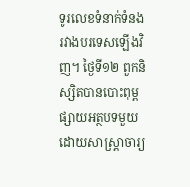ទូរលេខទំនាក់ទំនងរវាងបរទេសឡើងវិញ។ ថ្ងៃទី១២ ពួកនិស្សិតបានបោះពុម្ពផ្សាយអត្ថបទមួយដោយសាស្រ្ដាចារ្យ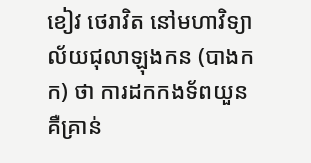ខៀវ ថេរាវិត នៅមហាវិទ្យាល័យជុលាឡុងកន (បាងកក) ថា ការដកកងទ័ពយួន គឺគ្រាន់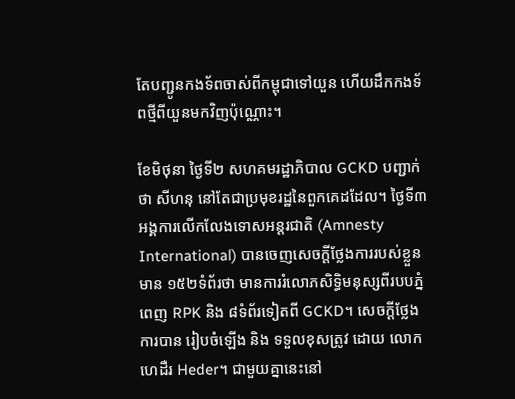តែបញ្ជូនកងទ័ពចាស់ពីកម្ពុជាទៅយួន ហើយដឹកកងទ័ពថ្មីពីយួនមកវិញប៉ុណ្ណោះ។

ខែមិថុនា ថ្ងៃទី២ សហគមរដ្ឋាភិបាល GCKD បញ្ជាក់ថា សីហនុ នៅតែជាប្រមុខរដ្ឋនៃពួកគេដដែល។ ថ្ងៃទី៣អង្គការលើកលែងទោសអន្ដរជាតិ (Amnesty International) បានចេញសេចក្ដីថ្លែងការរបស់ខ្លួនមាន ១៥២ទំព័រថា មានការរំលោភសិទ្ធិមនុស្សពីរបបភ្នំពេញ RPK និង ៨ទំព័រទៀតពី GCKD។ សេចក្ដីថ្លែងការបាន រៀបចំឡើង និង ទទួលខុសត្រូវ ដោយ លោក ហេដឺរ Heder។ ជាមួយគ្នានេះនៅ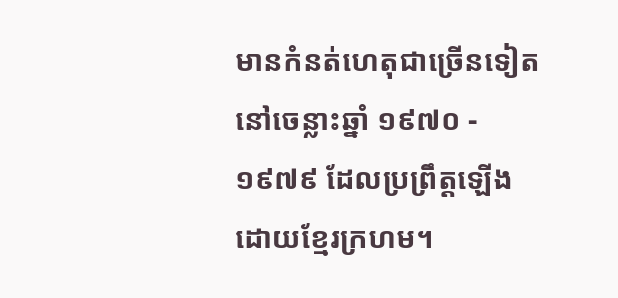មានកំនត់ហេតុជាច្រើនទៀត នៅចេន្លាះឆ្នាំ ១៩៧០ - ១៩៧៩ ដែលប្រព្រឹត្ដឡើងដោយខ្មែរក្រហម។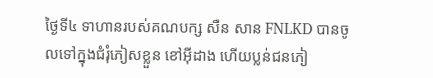ថ្ងៃទី៤ ទាហានរបស់គណបក្ស សឺន សាន FNLKD បានចូលទៅក្នុងជំរុំភៀសខ្លួន ខៅអ៊ីដាង ហើយប្លន់ជនភៀ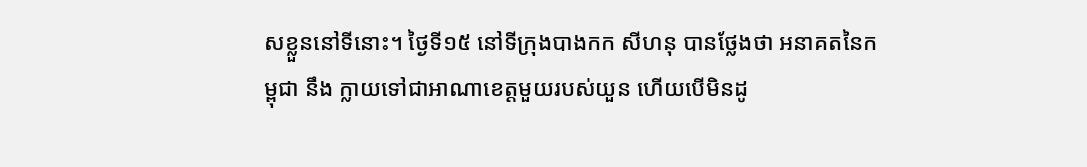សខ្លួននៅទីនោះ។ ថ្ងៃទី១៥ នៅទីក្រុងបាងកក សីហនុ បានថ្លែងថា អនាគតនៃកម្ពុជា នឹង ក្លាយទៅជាអាណាខេត្ដមួយរបស់យួន ហើយបើមិនដូ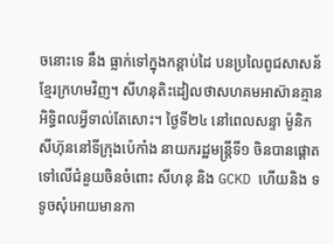ចនោះទេ នឹង ធ្លាក់ទៅក្នុងកន្ដាប់ដៃ បនប្រលៃពូជសាសន័ខ្មែរក្រហមវិញ។ សីហនុតិះដៀលថាសហគមអាស៊ានគ្មានអិទ្ធិពលអ្វីទាល់តែសោះ។ ថ្ងៃទី២៤ នៅពេលសន្ទា ម៉ូនិក សីហ៊ុននៅទីក្រុងប៉េកាំង នាយករដ្ឋមន្រ្ដីទី១ ចិនបានផ្ដោតទៅលើជំនួយចិនចំពោះ សីហនុ និង GCKD ហើយនិង ទទូចសុំអោយមានកា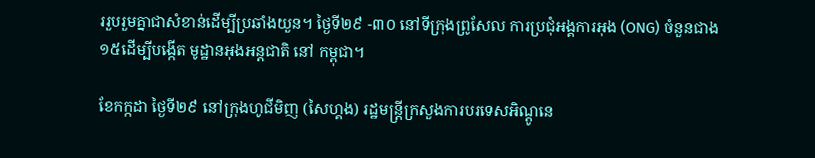ររួបរួមគ្នាជាសំខាន់ដើម្បីប្រឆាំងយួន។ ថ្ងៃទី២៩ -៣០ នៅទីក្រុងព្រូសែល ការប្រជុំអង្គការអុង (ONG) ចំនួនជាង១៥ដើម្បីបង្កើត មូដ្ឋានអុងអន្ដជាតិ នៅ កម្ពុជា។

ខែកក្កដា ថ្ងៃទី២៩ នៅក្រុងហូជីមិញ (សៃហ្គង) រដ្ឋមន្រ្ដីក្រសួងការបរទេសអិណ្ដូនេ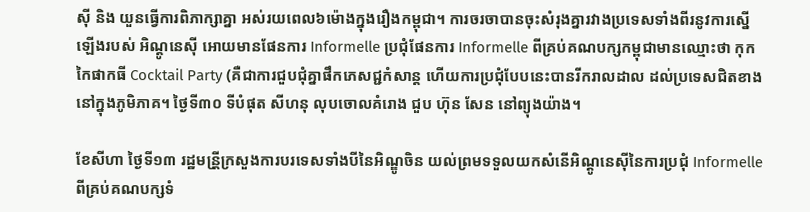ស៊ី និង យួនធ្វើការពិភាក្សាគ្នា អស់រយពេល៦ម៉ោងក្នុងរឿងកម្ពុជា។ ការចរចាបានចុះសំរុងគ្នារវាងប្រទេសទាំងពីរនូវការស្នើឡើងរបស់ អិណ្ដូនេស៊ី អោយមានផែនការ Informelle ប្រជុំផែនការ Informelle ពីគ្រប់គណបក្សកម្ពុជាមានឈ្មោះថា កុកកៃផាកធី Cocktail Party (គឺជាការជួបជុំគ្នាផឹកភេសជ្ជកំសាន្ដ ហើយការប្រជុំបែបនេះបានរីករាលដាល ដល់ប្រទេសជិតខាងនៅក្នុងភូមិភាគ។ ថ្ងៃទី៣០ ទីបំផុត សីហនុ លុបចោលគំរោង ជួប ហ៊ុន សែន នៅព្យុងយ៉ាង។

ខែសីហា ថ្ងៃទី១៣ រដ្ឋមន្រី្ដក្រសួងការបរទេសទាំងបីនៃអិណ្ឌូចិន យល់ព្រមទទួលយកសំនើអិណ្តូនេស៊ីនៃការប្រជុំ Informelle ពីគ្រប់គណបក្សទំ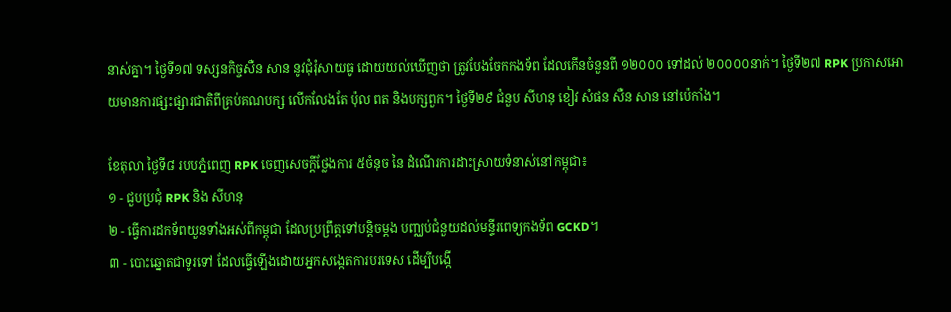នាស់គ្នា។ ថ្ងៃទី១៧ ទស្សនកិច្ចសឺន សាន នូវជុំរុំសាយធូ ដោយយល់ឃើញថា ត្រូវបែងចែកកងទ័ព ដែលកើនចំនួនពី ១២០០០ ទៅដល់ ២០០០០នាក់។ ថ្ងៃទី២៧ RPK ប្រកាសអោយមានការផ្សះផ្សារជាតិពីគ្រប់គណបក្ស លើកលែងតែ ប៉ុល ពត និងបក្សពួក។ ថ្ងៃទី២៩ ជំនួប សីហនុ ខៀវ សំផន សឺន សាន នៅប៉េកាំង។

ខែតុលា ថ្ងៃទី៨ របបភ្នំពេញ RPK ចេញសេចក្ដីថ្លែងការ ៥ចំនុច នៃ ដំណើរការដាះស្រាយទំនាស់នៅកម្ពុជា៖
១ - ជួបប្រជុំ RPK និង សីហនុ
២ - ធ្វើការដកទ័ពយួនទាំងអស់ពីកម្ពុជា ដែលប្រព្រឹត្ដទៅបន្ដិចម្ដង បញ្ឈប់ជំនួយដល់មន្ទីរពេទ្យកងទ័ព GCKD។
៣ - បោះឆ្នោតជាទូរទៅ ដែលធ្វើឡើងដោយអ្នកសង្កេតការបរទេស ដើម្បីបង្កើ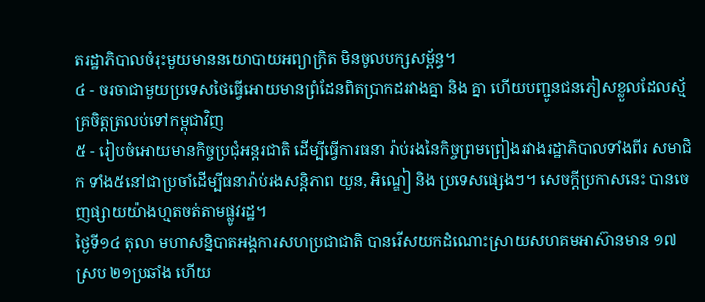តរដ្ឋាភិបាលចំរុះមួយមាននយោបាយអព្យាក្រិត មិនចូលបក្សសម្ព័ន្ធ។
៤ - ចរចាជាមួយប្រទេសថៃធ្វើអោយមានព្រំដែនពិតប្រាកដរវាងគ្នា និង គ្នា ហើយបញ្ជូនជនភៀសខ្លួលដែលស្ម័គ្រចិត្ដត្រលប់ទៅកម្ពុជាវិញ
៥ - រៀបចំអោយមានកិច្ចប្រជុំអន្ដរជាតិ ដើម្បីធ្វើការធនា រ៉ាប់រងនៃកិច្ចព្រមព្រៀងរវាងរដ្ឋាភិបាលទាំងពីរ សមាជិក ទាំង៥នៅជាប្រចាំដើម្បីធនារ៉ាប់រងសន្ដិភាព យួន, អិណ្ឌៀ និង ប្រទេសផ្សេងៗ។ សេចក្ដីប្រកាសនេះ បានចេញផ្សាយយ៉ាងហ្មតចត់តាមផ្លូវរដ្ឋ។
ថ្ងៃទី១៤ តុលា មហាសន្និបាតអង្គការសហប្រជាជាតិ បានរើសយកដំណោះស្រាយសហគមអាស៊ានមាន ១៧ស្រប ២១ប្រឆាំង ហើយ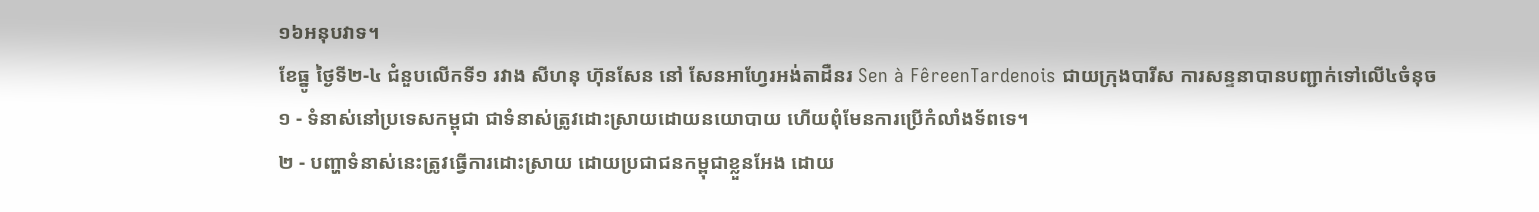១៦អនុបវាទ។
ខែធ្នូ ថ្ងៃទី២-៤ ជំនួបលើកទី១ រវាង សីហនុ ហ៊ុនសែន នៅ សែនអាហែ្វរអង់តាដឺនរ Sen à FêreenTardenois ជាយក្រុងបារីស ការសន្ទនាបានបញ្ជាក់ទៅលើ៤ចំនុច
១ - ទំនាស់នៅប្រទេសកម្ពុជា ជាទំនាស់ត្រូវដោះស្រាយដោយនយោបាយ ហើយពុំមែនការប្រើកំលាំងទ័ពទេ។
២ - បញ្ហាទំនាស់នេះត្រូវធ្វើការដោះស្រាយ ដោយប្រជាជនកម្ពុជាខ្លួនអែង ដោយ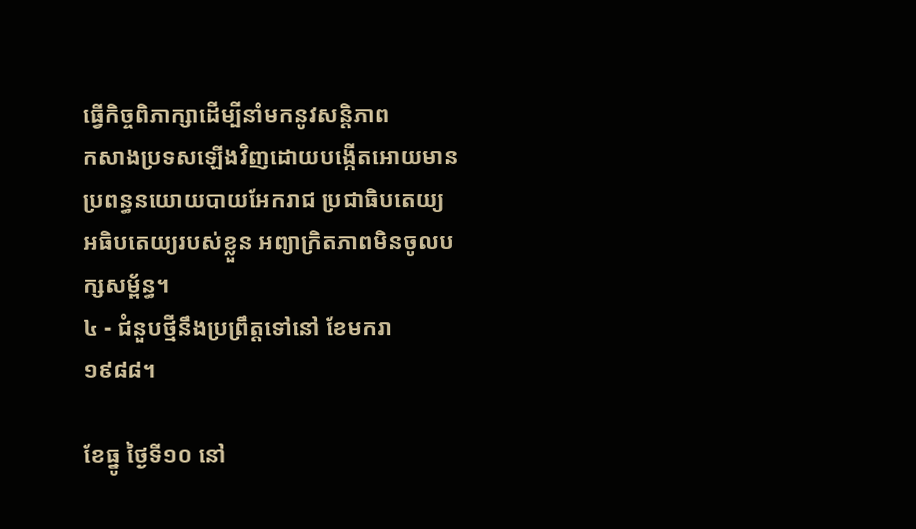ធ្វើកិច្ចពិភាក្សាដើម្បីនាំមកនូវសន្ដិភាព
កសាងប្រទសឡើងវិញដោយបង្កើតអោយមានប្រពន្ធនយោយបាយអែករាជ ប្រជាធិបតេយ្យ អធិបតេយ្យរបស់ខ្លួន អព្យាក្រិតភាពមិនចូលបក្សសម្ព័ន្ធ។
៤ - ជំនួបថ្មីនឹងប្រព្រឹត្ដទៅនៅ ខែមករា ១៩៨៨។

ខែធ្នូ ថ្ងៃទី១០ នៅ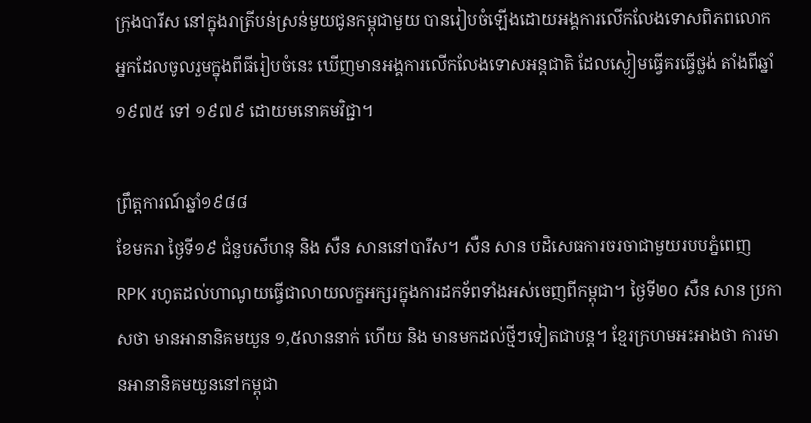ក្រុងបារីស នៅក្នុងរាត្រីបន់ស្រន់មួយជូនកម្ពុជាមួយ បានរៀបចំឡើងដោយអង្គការលើកលែងទោសពិភពលោក អ្នកដែលចូលរួមក្នុងពីធីរៀបចំនេះ ឃើញមានអង្គការលើកលែងទោសអន្ដជាតិ ដែលស្ងៀមធ្វើគរធ្វើថ្លង់ តាំងពីឆ្នាំ ១៩៧៥ ទៅ ១៩៧៩ ដោយមនោគមវិជ្ជា។

ព្រឹត្ដការណ៍ឆ្នាំ១៩៨៨
ខែមករា ថ្ងៃទី១៩ ជំនួបសីហនុ និង សឺន សាននៅបារីស។ សឺន សាន បដិសេធការចរចាជាមួយរបបភ្នំពេញ RPK រហូតដល់ហាណូយធ្វើជាលាយលក្ខអក្សរក្នុងការដកទ័ពទាំងអស់ចេញពីកម្ពុជា។ ថ្ងៃទី២០ សឺន សាន ប្រកាសថា មានអានានិគមយួន ១,៥លាននាក់ ហើយ និង មានមកដល់ថ្មីៗទៀតជាបន្ដ។ ខ្មែរក្រហមអះអាងថា ការមានអានានិគមយួននៅកម្ពុជា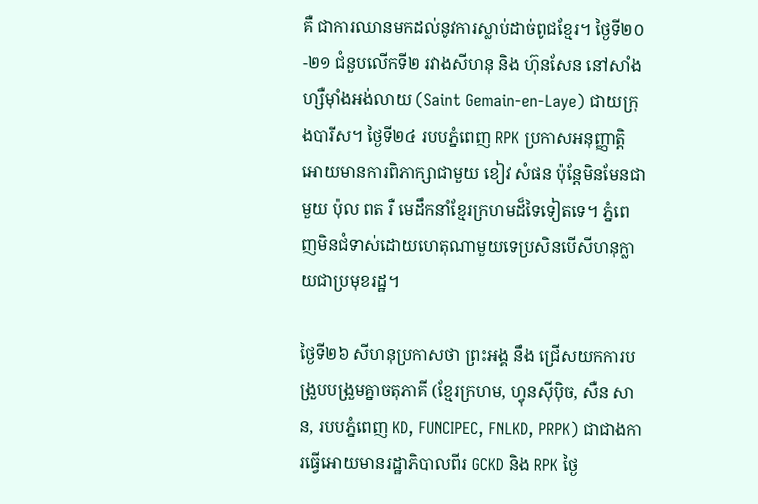គឺ ជាការឈានមកដល់នូវការស្លាប់ដាច់ពូជខ្មែរ។ ថ្ងៃទី២០-២១ ជំនួបលើកទី២ រវាងសីហនុ និង ហ៊ុនសែន នៅសាំងហ្សឺម៉ាំងអង់លាយ (Saint Gemain-en-Laye) ជាយក្រុងបារីស។ ថ្ងៃទី២៤ របបភ្នំពេញ RPK ប្រកាសអនុញ្ញាតិ្ដអោយមានការពិភាក្សាជាមួយ ខៀវ សំផន ប៉ុន្ដែមិនមែនជាមួយ ប៉ុល ពត រឺ មេដឹកនាំខ្មែរក្រហមដ៏ទៃទៀតទេ។ ភ្នំពេញមិនជំទាស់ដោយហេតុណាមួយទេប្រសិនបើសីហនុក្លាយជាប្រមុខរដ្ឋ។

ថ្ងៃទី២៦ សីហនុប្រកាសថា ព្រះអង្គ នឹង ជ្រើសយកការបង្រួបបង្រួមគ្នាចតុភាគី (ខ្មែរក្រហម, ហ្វុនស៊ីប៉ិច, សឺន សាន, របបភ្នំពេញ KD, FUNCIPEC, FNLKD, PRPK) ជាជាងការធ្វើអោយមានរដ្ឋាភិបាលពីរ GCKD និង RPK ថ្ងៃ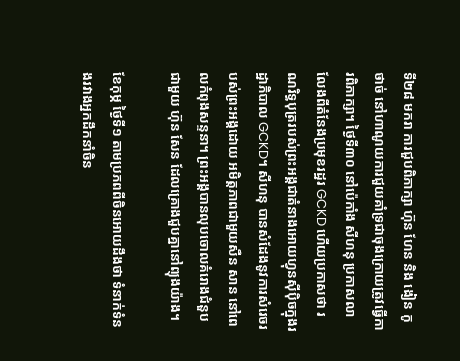ទី២៨ មករា ការជួបពិភាក្សា ហ៊ុន ហែន និង ងៀន កូថាច់ នៅហាណូយការជួយគាំទ្រជាចុងក្រោយត្រូវធ្វើការពិភាក្សា។ ថ្ងៃទី៣០ នៅប៉េកាំង សីហនុ ប្រកាសលាលែងពីតំនែងប្រមុខរដ្ឋរ GCKD ហើយប្រកាសថា រណរិទ្ធបុត្ររបស់ព្រះអង្គជាតំនាងអោយហ្វុនស៊ីប៉ិចក្នុងរដ្ឋាភិបាល GCKD។ សីហនុ បានសំដែងនូវការសំរេចរបស់ព្រះអង្គដោយ អមិត្ដភាពជាមួយសឺន សាន នៅពេលកំពុងសន្ទនា។ ព្រះអង្គបានលុបចោលគំរោងជំនួបជាមួយ ហ៊ុន សែន ដែលគ្រោងជួបគ្នានៅព្យុងយ៉ាង។

ខែកុម្ភ ថ្ងៃទី១ តាមប្រភពពីចិនអោយដឹងថា ទំនាក់ទំនងរវាងអ្នកដឹកនាំចិន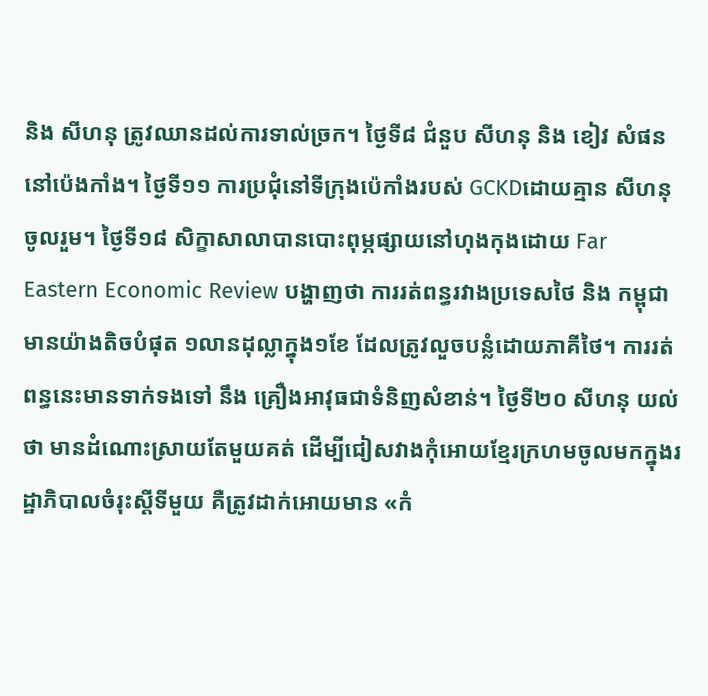និង សីហនុ ត្រូវឈានដល់ការទាល់ច្រក។ ថ្ងៃទី៨ ជំនួប សីហនុ និង ខៀវ សំផន នៅប៉េងកាំង។ ថ្ងៃទី១១ ការប្រជុំនៅទីក្រុងប៉េកាំងរបស់ GCKDដោយគ្មាន សីហនុ ចូលរួម។ ថ្ងៃទី១៨ សិក្ខាសាលាបានបោះពុម្ភផ្សាយនៅហុងកុងដោយ Far Eastern Economic Review បង្ហាញថា ការរត់ពន្ធរវាងប្រទេសថៃ និង កម្ពុជា មានយ៉ាងតិចបំផុត ១លានដុល្លាក្នុង១ខែ ដែលត្រូវលួចបន្លំដោយភាគីថៃ។ ការរត់ពន្ធនេះមានទាក់ទងទៅ នឹង គ្រឿងអាវុធជាទំនិញសំខាន់។ ថ្ងៃទី២០ សីហនុ យល់ថា មានដំណោះស្រាយតែមួយគត់ ដើម្បីជៀសវាងកុំអោយខ្មែរក្រហមចូលមកក្នុងរដ្ឋាភិបាលចំរុះស្ដីទីមួយ គឺត្រូវដាក់អោយមាន «កំ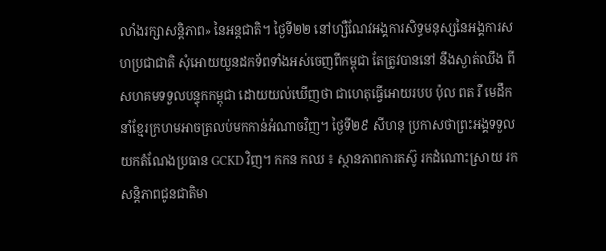លាំងរក្សាសន្ដិភាព» នៃអន្ដជាតិ។ ថ្ងៃទី២២ នៅហ្សឺណែវអង្គការសិទ្ធមនុស្សនៃអង្គការសហប្រជាជាតិ សុំអោយយួនដកទ័ពទាំងអស់ចេញពីកម្ពុជា តែត្រូវបាននៅ នឹងស្ងាត់ឈឹង ពីសហគមទទួលបន្ទុកកម្ពុជា ដោយយល់ឃើញថា ជាហេតុធ្វើអោយរបប ប៉ុល ពត រឺ មេដឹកនាំខ្មែរក្រហមអាចត្រលប់មកកាន់អំណាចវិញ។ ថ្ងៃទី២៩ សីហនុ ប្រកាសថាព្រះអង្គទទួលយកតំណែងប្រធាន GCKD វិញ។ កកន កឈ ៖ ស្ថានភាពការតស៊ូ រកដំណោះស្រាយ រកសន្ដិភាពជូនជាតិមា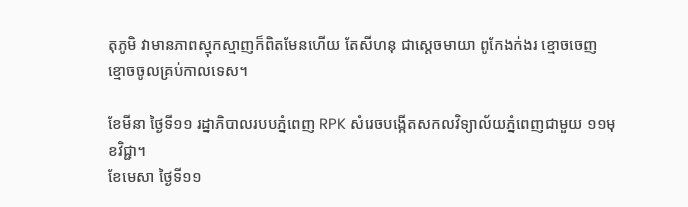តុភូមិ វាមានភាពស្មុកស្មាញក៏ពិតមែនហើយ តែសីហនុ ជាស្ដេចមាយា ពូកែងក់ងរ ខ្មោចចេញ ខ្មោចចូលគ្រប់កាលទេស។

ខែមីនា ថ្ងៃទី១១ រដ្នាភិបាលរបបភ្នំពេញ RPK សំរេចបង្កើតសកលវិទ្យាល័យភ្នំពេញជាមួយ ១១មុខវិជ្ជា។
ខែមេសា ថ្ងៃទី១១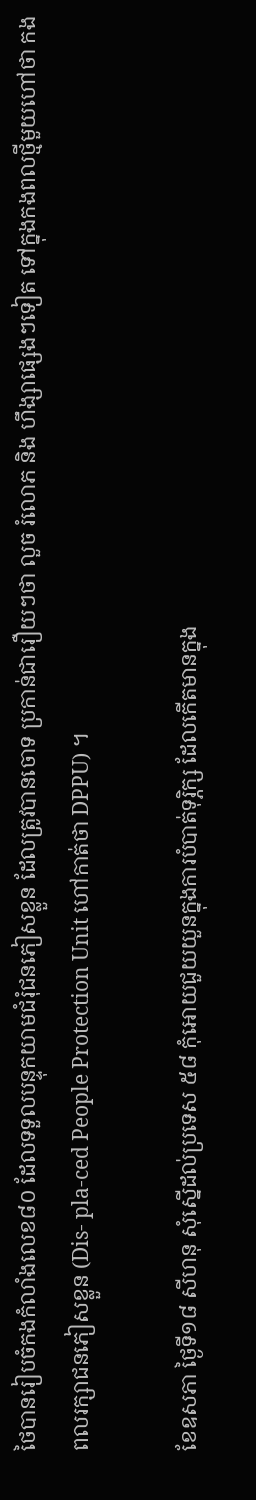ថៃបានរៀបចំកងកំលាំងលេខ៨០ ដែលទទួលបន្ទុកយាមជំរុំជនភៀសខ្លួន ដែលត្រូវបានចោទ ប្រកាន់ជារឿយៗថា លួច រំលោភ និង ហឹង្សាផ្សេងៗទៀត ទៅក្នុងកងពលថ្មីមួយហៅថា កងពលរក្សាជនភៀសខ្លួន (Dis- pla-ced People Protection Unit ហៅកាត់ថា DPPU) ។

ខែឧសភា ថ្ងៃទី១៨ សីហនុ សុំស្នើដល់ប្រទេស ៥៨ កុំអោយជួយយួនក្នុងការបំបាត់ទុរ្ភិក្ស ដែលកើតមានក្នុង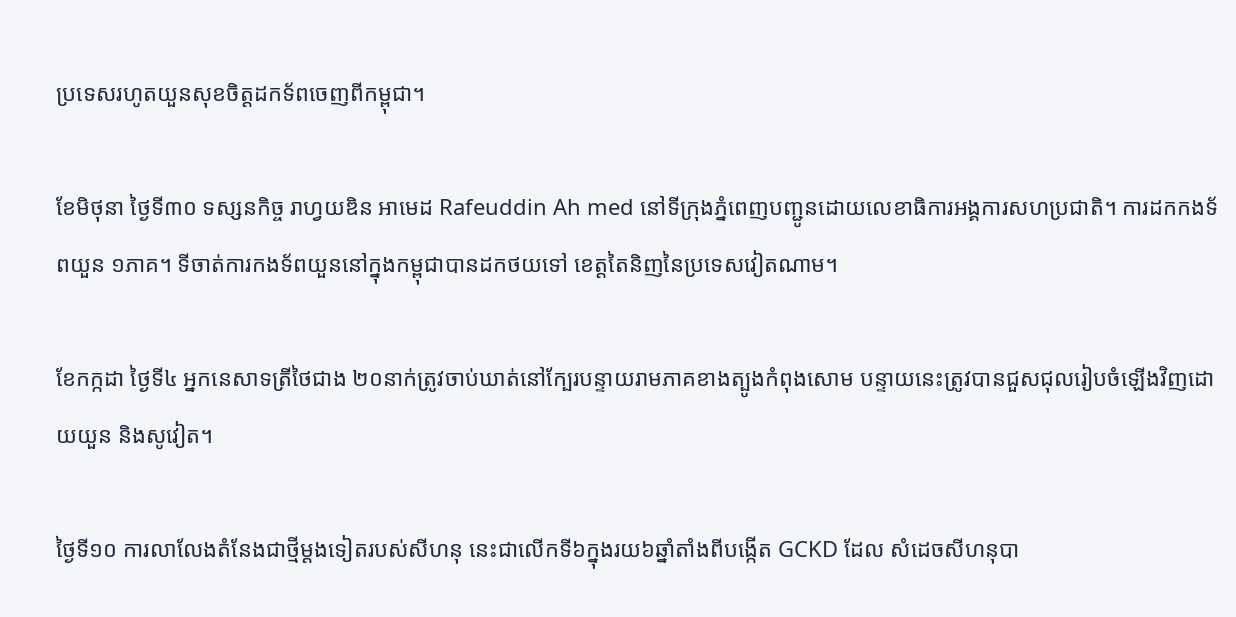ប្រទេសរហូតយួនសុខចិត្ដដកទ័ពចេញពីកម្ពុជា។

ខែមិថុនា ថ្ងៃទី៣០ ទស្សនកិច្ច រាហ្វយឌិន អាមេដ Rafeuddin Ah med នៅទីក្រុងភ្នំពេញបញ្ជូនដោយលេខាធិការអង្គការសហប្រជាតិ។ ការដកកងទ័ពយួន ១ភាគ។ ទីចាត់ការកងទ័ពយួននៅក្នុងកម្ពុជាបានដកថយទៅ ខេត្ដតៃនិញនៃប្រទេសវៀតណាម។

ខែកក្កដា ថ្ងៃទី៤ អ្នកនេសាទត្រីថៃជាង ២០នាក់ត្រូវចាប់ឃាត់នៅកែ្បរបន្ទាយរាមភាគខាងត្បូងកំពុងសោម បន្ទាយនេះត្រូវបានជួសជុលរៀបចំឡើងវិញដោយយួន និងសូវៀត។

ថ្ងៃទី១០ ការលាលែងតំនែងជាថ្មីម្ដងទៀតរបស់សីហនុ នេះជាលើកទី៦ក្នុងរយ៦ឆ្នាំតាំងពីបង្កើត GCKD ដែល សំដេចសីហនុបា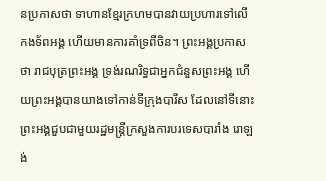នប្រកាសថា ទាហានខ្មែរក្រហមបានវាយប្រហារទៅលើកងទ័ពអង្គ ហើយមានការគាំទ្រពីចិន។ ព្រះអង្គប្រកាសថា រាជបុត្រព្រះអង្គ ទ្រង់រណរិទ្ធជាអ្នកជំនួសព្រះអង្គ ហើយព្រះអង្គបានយាងទៅកាន់ទីក្រុងបារីស ដែលនៅទីនោះព្រះអង្គជួបជាមួយរដ្ឋមន្រ្ដីក្រសួងការបរទេសបារាំង រោឡង់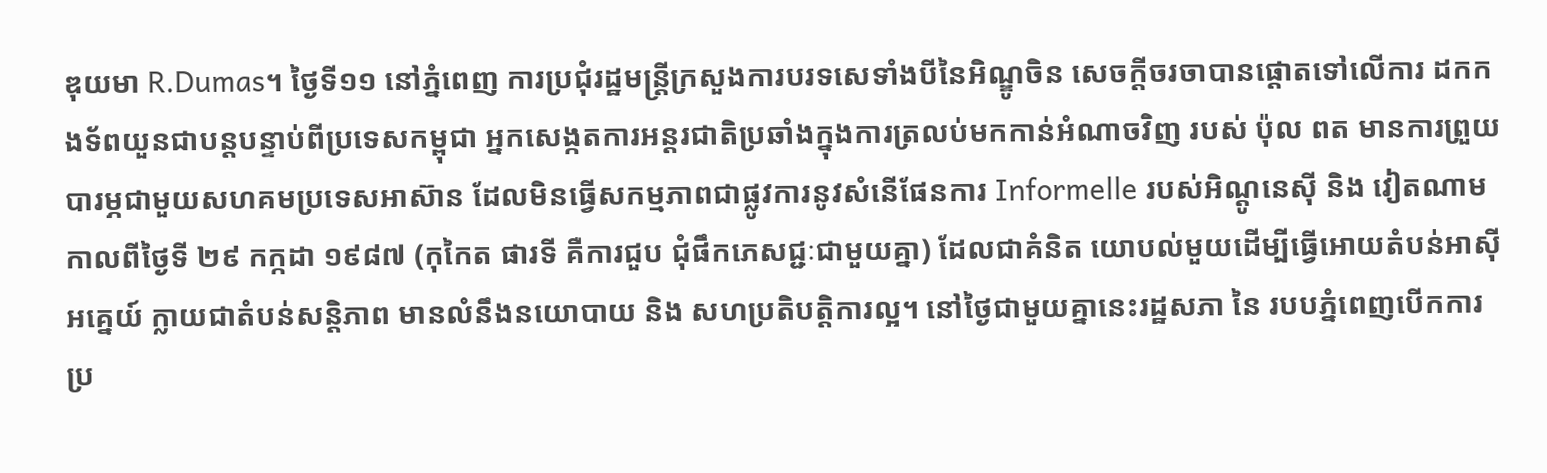ឌុយមា R.Dumas។ ថ្ងៃទី១១ នៅភ្នំពេញ ការប្រជុំរដ្ឋមន្រ្ដីក្រសួងការបរទសេទាំងបីនៃអិណ្ឌូចិន សេចក្ដីចរចាបានផ្ដោតទៅលើការ ដកកងទ័ពយួនជាបន្ដបន្ទាប់ពីប្រទេសកម្ពុជា អ្នកសេង្កតការអន្ដរជាតិប្រឆាំងក្នុងការត្រលប់មកកាន់អំណាចវិញ របស់ ប៉ុល ពត មានការព្រួយបារម្ភជាមួយសហគមប្រទេសអាស៊ាន ដែលមិនធ្វើសកម្មភាពជាផ្លូវការនូវសំនើផែនការ Informelle របស់អិណ្ដូនេស៊ី និង វៀតណាមកាលពីថ្ងៃទី ២៩ កក្កដា ១៩៨៧ (កុកៃត ផារទី គឺការជួប ជុំផឹកភេសជ្ជៈជាមួយគ្នា) ដែលជាគំនិត យោបល់មួយដើម្បីធ្វើអោយតំបន់អាស៊ីអគេ្នយ៍ ក្លាយជាតំបន់សន្ដិភាព មានលំនឹងនយោបាយ និង សហប្រតិបត្ដិការល្អ។ នៅថ្ងៃជាមួយគ្នានេះរដ្ឋសភា នៃ របបភ្នំពេញបើកការប្រ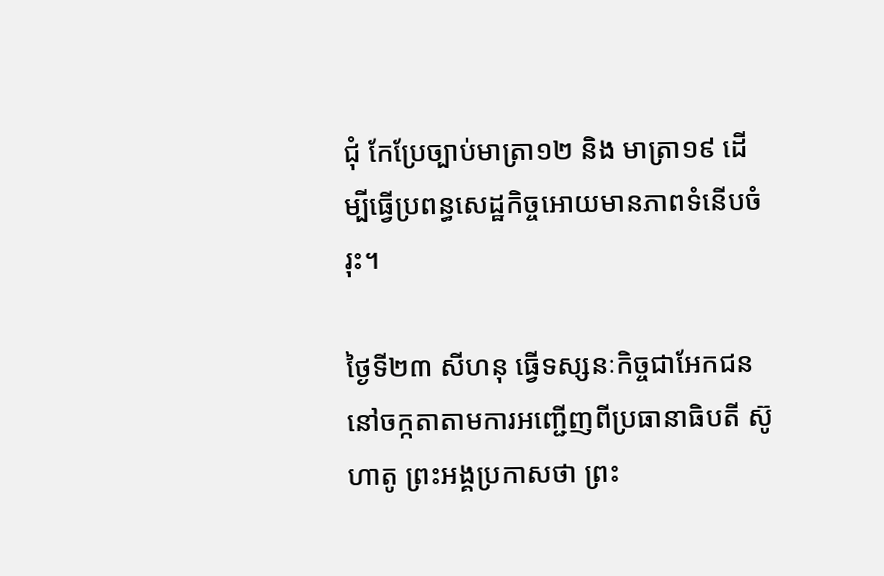ជុំ កែប្រែច្បាប់មាត្រា១២ និង មាត្រា១៩ ដើម្បីធ្វើប្រពន្ធសេដ្ឋកិច្ចអោយមានភាពទំនើបចំរុះ។

ថ្ងៃទី២៣ សីហនុ ធ្វើទស្សនៈកិច្ចជាអែកជននៅចក្កតាតាមការអញ្ជើញពីប្រធានាធិបតី ស៊ូហាតូ ព្រះអង្គប្រកាសថា ព្រះ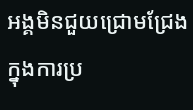អង្គមិនជួយជ្រោមជ្រែងក្នុងការប្រ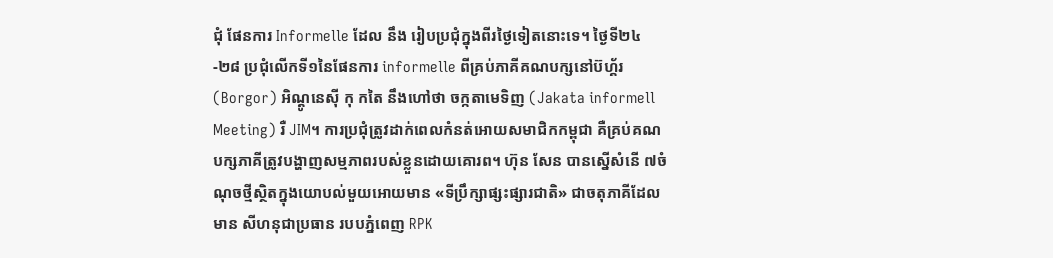ជុំ ផែនការ Informelle ដែល នឹង រៀបប្រជុំក្នុងពីរថ្ងៃទៀតនោះទេ។ ថ្ងៃទី២៤-២៨ ប្រជុំលើកទី១នៃផែនការ informelle ពីគ្រប់ភាគីគណបក្សនៅប៊ហ្គ័រ (Borgor) អិណ្ដូនេស៊ី កុ កតៃ នឹងហៅថា ចក្កតាមេទិញ (Jakata informell Meeting) រឺ JIM។ ការប្រជុំត្រូវដាក់ពេលកំនត់អោយសមាជិកកម្ពុជា គឺគ្រប់គណបក្សភាគីត្រូវបង្ហាញសម្មភាពរបស់ខ្លួនដោយគោរព។ ហ៊ុន សែន បានស្នើសំនើ ៧ចំណុចថ្មីស្ថិតក្នុងយោបល់មួយអោយមាន «ទីប្រឹក្សាផ្សះផ្សារជាតិ» ជាចតុភាគីដែលមាន សីហនុជាប្រធាន របបភ្នំពេញ RPK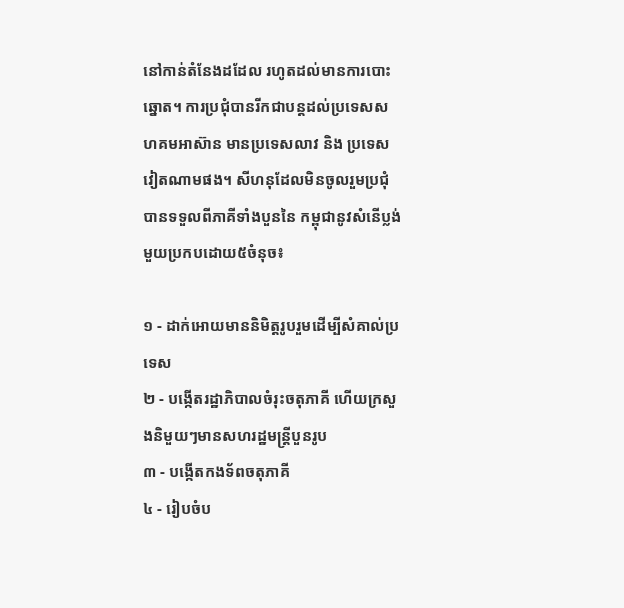នៅកាន់តំនែងដដែល រហូតដល់មានការបោះឆ្នោត។ ការប្រជុំបានរីកជាបន្ដដល់ប្រទេសសហគមអាស៊ាន មានប្រទេសលាវ និង ប្រទេសវៀតណាមផង។ សីហនុដែលមិនចូលរួមប្រជុំ បានទទួលពីភាគីទាំងបួននៃ កម្ពុជានូវសំនើប្លង់មួយប្រកបដោយ៥ចំនុច៖

១ - ដាក់អោយមាននិមិត្ដរូបរួមដើម្បីសំគាល់ប្រទេស
២ - បង្កើតរដ្ឋាភិបាលចំរុះចតុភាគី ហើយក្រសួងនិមួយៗមានសហរដ្ឋមន្រ្ដីបួនរូប
៣ - បង្កើតកងទ័ពចតុភាគី
៤ - រៀបចំប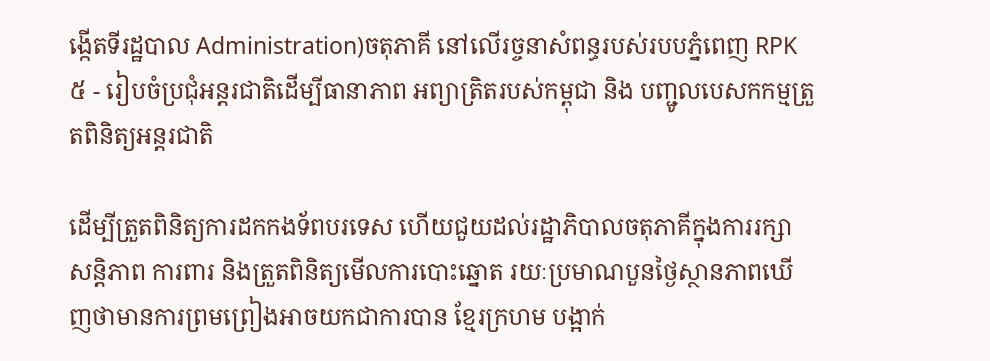ង្កើតទីរដ្ឋបាល Administration)ចតុភាគី នៅលើរច្ចនាសំពន្ធរបស់របបភ្នំពេញ RPK
៥ - រៀបចំប្រជុំអន្ដរជាតិដើម្បីធានាភាព អព្យាត្រិតរបស់កម្ពុជា និង បញ្ជូលបេសកកម្មត្រួតពិនិត្យអន្ដរជាតិ

ដើម្បីត្រួតពិនិត្យការដកកងទ័ពបរទេស ហើយជួយដល់រដ្ឋាភិបាលចតុភាគីក្នុងការរក្សាសន្ដិភាព ការពារ និងត្រួតពិនិត្យមើលការបោះឆ្នោត រយៈប្រមាណបួនថ្ងៃស្ថានភាពឃើញថាមានការព្រមព្រៀងអាចយកជាការបាន ខ្មែរក្រហម បង្អាក់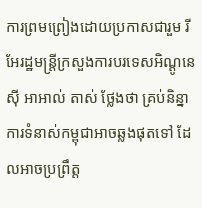ការព្រមព្រៀងដោយប្រកាសជារួម រីអែរដ្ឋមន្រ្ដីក្រសួងការបរទេសអិណ្ដូនេស៊ី អាអាល់ តាស់ ថ្លែងថា គ្រប់និន្នាការទំនាស់កម្ពុជាអាចឆ្លងផុតទៅ ដែលអាចប្រព្រឹត្ដ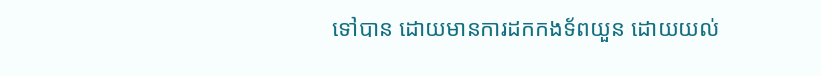ទៅបាន ដោយមានការដកកងទ័ពយួន ដោយយល់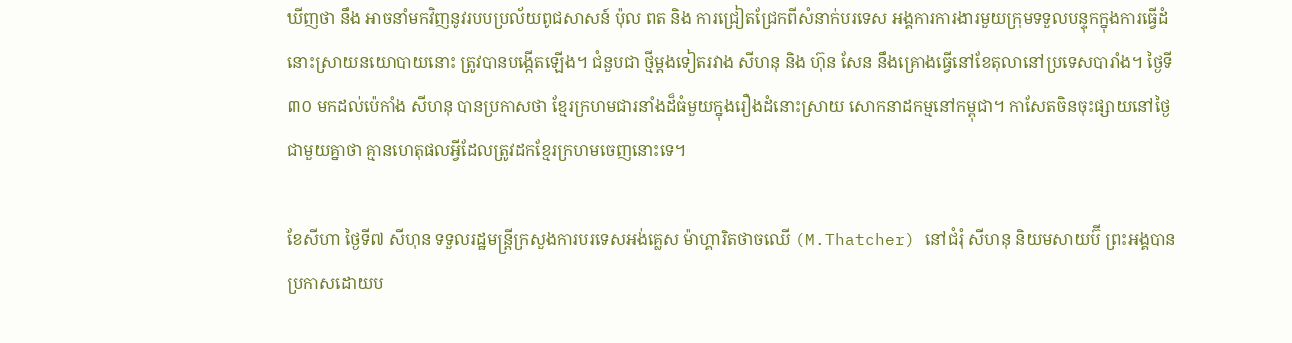ឃីញថា នឹង អាចនាំមកវិញនូវរបបប្រល័យពូជសាសន៍ ប៉ុល ពត និង ការជ្រៀតជ្រែកពីសំនាក់បរទេស អង្គការការងារមួយក្រុមទទួលបន្ទុកក្នុងការធ្វើដំនោះស្រាយនយោបាយនោះ ត្រូវបានបង្កើតឡើង។ ជំនួបជា ថ្មីម្ដងទៀតរវាង សីហនុ និង ហ៊ុន សែន នឹងគ្រោងធ្វើនៅខែតុលានៅប្រទេសបារាំង។ ថ្ងៃទី៣០ មកដល់ប៉េកាំង សីហនុ បានប្រកាសថា ខ្មែរក្រហមជារនាំងដ៏ធំមួយក្នុងរឿងដំនោះស្រាយ សោកនាដកម្មនៅកម្ពុជា។ កាសែតចិនចុះផ្សាយនៅថ្ងៃជាមួយគ្នាថា គ្មានហេតុផលអ្វីដែលត្រូវដកខ្មែរក្រហមចេញនោះទេ។

ខែសីហា ថ្ងៃទី៧ សីហុន ទទួលរដ្ឋមន្រ្ដីក្រសួងការបរទេសអង់គេ្លស ម៉ាហ្គារិតថាចឈើ (M.Thatcher) នៅជំរុំ សីហនុ និយមសាយប៊ី ព្រះអង្គបានប្រកាសដោយប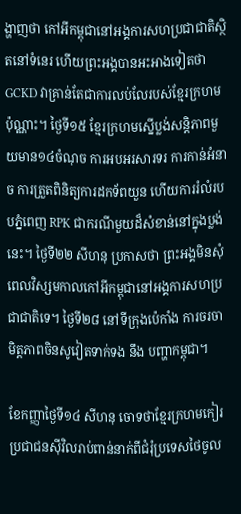ង្ហាញថា កៅអីកម្ពុជានៅអង្គការសហប្រជាជាតិស្ថិតនៅទំនេរ ហើយព្រះអង្គបានអះអាងទៀតថា GCKD វាគ្រាន់តែជាការលប់លែរបស់ខ្មែរក្រហមប៉ុណ្ណាះ។ ថ្ងៃទី១៥ ខ្មែរក្រហមស្នើប្លង់សន្ដិភាពមួយមាន១៤ចំណុច ការអបអរសារទរ ការកាន់អំនាច ការត្រួតពិនិត្យការដកទ័ពយួន ហើយការរំលំរបបភ្នំពេញ RPK ជាករណីមួយដ៏សំខាន់នៅក្នុងប្លង់នេះ។ ថ្ងៃទី២២ សីហនុ ប្រកាសថា ព្រះអង្គមិនសុំពេលវិស្សមកាលកៅអីកម្ពុជានៅអង្គការសហប្រជាជាតិទេ។ ថ្ងៃទី២៨ នៅទីក្រុងប៉េកាំង ការចរចាមិត្ដភាពចិនសូវៀតទាក់ទង នឹង បញ្ហាកម្ពុជា។

ខែកញ្ញាថ្ងៃទី១៤ សីហនុ ចោទថាខ្មែរក្រហមកៀរប្រជាជនស៊ីវិលរាប់ពាន់នាក់ពីជំរុំប្រទេសថៃចូល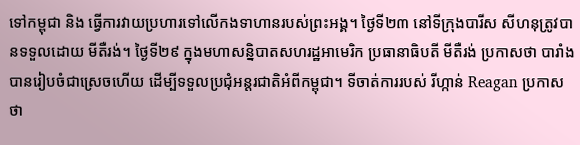ទៅកម្ពុជា និង ធ្វើការវាយប្រហារទៅលើកងទាហានរបស់ព្រះអង្គ។ ថ្ងៃទី២៣ នៅទីក្រុងបារីស សីហនុត្រូវបានទទួលដោយ មីតឺរង់។ ថ្ងៃទី២៩ ក្នុងមហាសន្និបាតសហរដ្ឋអាមេរិក ប្រធានាធិបតី មីតឺរង់ ប្រកាសថា បារាំងបានរៀបចំជាស្រេចហើយ ដើម្បីទទួលប្រជុំអន្ដរជាតិអំពីកម្ពុជា។ ទីចាត់ការរបស់ រីហ្កាន់ Reagan ប្រកាសថា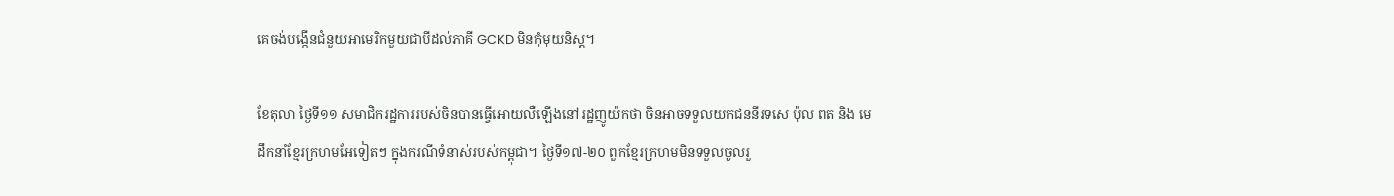គេចង់បង្កើនជំនួយអាមេរិកមួយជាបីដល់ភាគី GCKD មិនកុំមុយនិស្ដ។

ខែតុលា ថ្ងៃទី១១ សមាជិករដ្ឋការរបស់ចិនបានធ្វើអោយលឺឡើងនៅរដ្ឋញូយ៉កថា ចិនអាចទទួលយកជននីរទសេ ប៉ុល ពត និង មេដឹកនាំខ្មែរក្រហមអែទៀតៗ ក្នុងករណីទំនាស់របស់កម្ពុជា។ ថ្ងៃទី១៧-២០ ពួកខ្មែរក្រហមមិនទទួលចូលរួ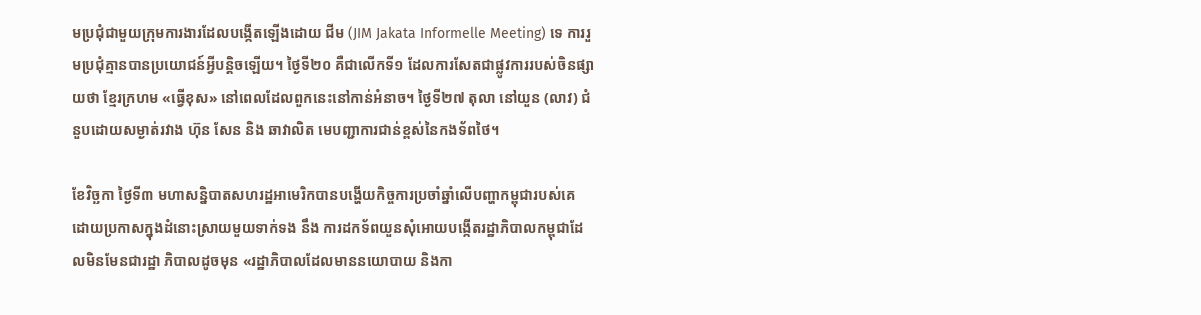មប្រជុំជាមួយក្រុមការងារដែលបង្កើតឡើងដោយ ជីម (JIM Jakata Informelle Meeting) ទេ ការរួមប្រជុំគ្មានបានប្រយោជន៍អ្វីបន្ដិចឡើយ។ ថ្ងៃទី២០ គឺជាលើកទី១ ដែលការសែតជាផ្លូវការរបស់ចិនផ្សាយថា ខ្មែរក្រហម «ធ្វើខុស» នៅពេលដែលពួកនេះនៅកាន់អំនាច។ ថ្ងៃទី២៧ តុលា នៅយួន (លាវ) ជំនួបដោយសម្ងាត់រវាង ហ៊ុន សែន និង ឆាវាលិត មេបញ្ជាការជាន់ខ្ពស់នៃកងទ័ពថៃ។

ខែវិច្ឆកា ថ្ងៃទី៣ មហាសន្និបាតសហរដ្ឋអាមេរិកបានបង្ហើយកិច្ចការប្រចាំឆ្នាំលើបញ្ហាកម្ពុជារបស់គេ ដោយប្រកាសក្នុងដំនោះស្រាយមួយទាក់ទង នឹង ការដកទ័ពយួនសុំអោយបង្កើតរដ្ឋាភិបាលកម្ពុជាដែលមិនមែនជារដ្ឋា ភិបាលដូចមុន «រដ្ឋាភិបាលដែលមាននយោបាយ និងកា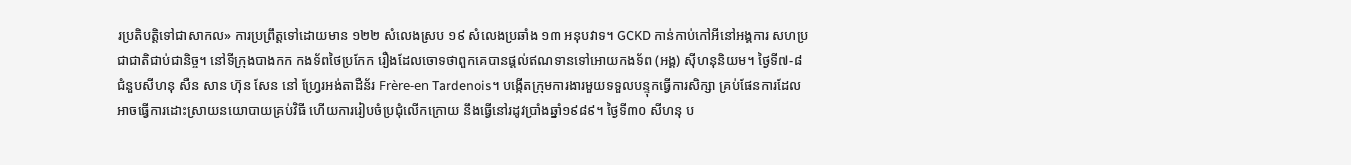រប្រតិបត្ដិទៅជាសាកល» ការប្រព្រឹត្ដទៅដោយមាន ១២២ សំលេងស្រប ១៩ សំលេងប្រឆាំង ១៣ អនុបវាទ។ GCKD កាន់កាប់កៅអីនៅអង្គការ សហប្រជាជាតិជាប់ជានិច្ច។ នៅទីក្រុងបាងកក កងទ័ពថៃប្រកែក រឿងដែលចោទថាពួកគេបានផ្ដល់ឥណទានទៅអោយកងទ័ព (អង្គ) ស៊ីហនុនិយម។ ថ្ងៃទី៧-៨ ជំនួបសីហនុ សឺន សាន ហ៊ុន សែន នៅ ហ្រ្វែរអង់តាដឺន័រ Frère-en Tardenois។ បង្កើតក្រុមការងារមួយទទួលបន្ទុកធ្វើការសិក្សា គ្រប់ផែនការដែលអាចធ្វើការដោះស្រាយនយោបាយគ្រប់វិធី ហើយការរៀបចំប្រជុំលើកក្រោយ នឹងធ្វើនៅរដូវប្រាំងឆ្នាំ១៩៨៩។ ថ្ងៃទី៣០ សីហនុ ប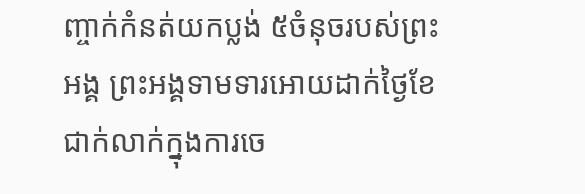ញ្ចាក់កំនត់យកប្លង់ ៥ចំនុចរបស់ព្រះអង្គ ព្រះអង្គទាមទារអោយដាក់ថ្ងៃខែជាក់លាក់ក្នុងការចេ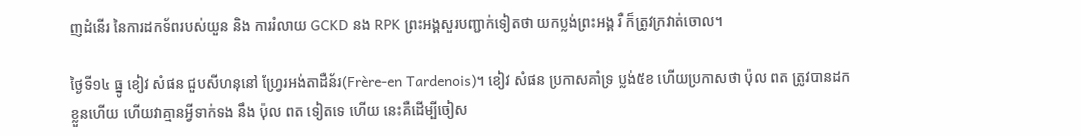ញដំនើរ នៃការដកទ័ពរបស់យួន និង ការរំលាយ GCKD នង RPK ព្រះអង្គសួរបញ្ជាក់ទៀតថា យកប្លង់ព្រះអង្គ រឺ ក៏ត្រូវក្រវាត់ចោល។

ថ្ងៃទី១៤ ធ្នូ ខៀវ សំផន ជួបសីហនុនៅ ហ្រ្វែរអង់តាដឺន័រ(Frère-en Tardenois)។ ខៀវ សំផន ប្រកាសគាំទ្រ ប្លង់៥ខ ហើយប្រកាសថា ប៉ុល ពត ត្រូវបានដកខ្លួនហើយ ហើយវាគ្មានអ្វីទាក់ទង នឹង ប៉ុល ពត ទៀតទេ ហើយ នេះគឺដើម្បីចៀស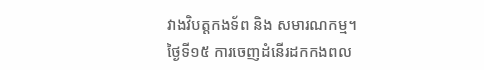វាងវិបត្ដកងទ័ព និង សមារណកម្ម។ ថ្ងៃទី១៥ ការចេញដំនើរដកកងពល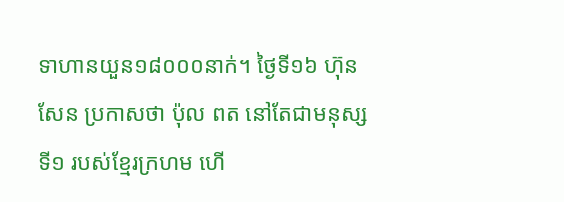ទាហានយួន១៨០០០នាក់។ ថ្ងៃទី១៦ ហ៊ុន សែន ប្រកាសថា ប៉ុល ពត នៅតែជាមនុស្សទី១ របស់ខ្មែរក្រហម ហើ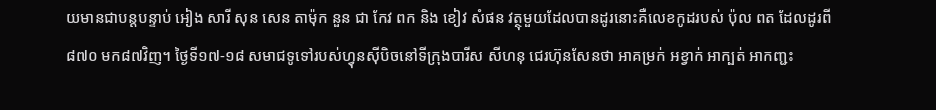យមានជាបន្ដបន្ទាប់ អៀង សារី សុន សេន តាម៉ុក នួន ជា កែវ ពក និង ខៀវ សំផន វត្ថុមួយដែលបានដូរនោះគឺលេខកូដរបស់ ប៉ុល ពត ដែលដូរពី៨៧០ មក៨៧វិញ។ ថ្ងៃទី១៧-១៨ សមាជទូទៅរបស់ហ្វុនស៊ីបិចនៅទីក្រុងបារីស សីហនុ ជេរហ៊ុនសែនថា អាគម្រក់ អខ្វាក់ អាក្បត់ អាកញ្ជះ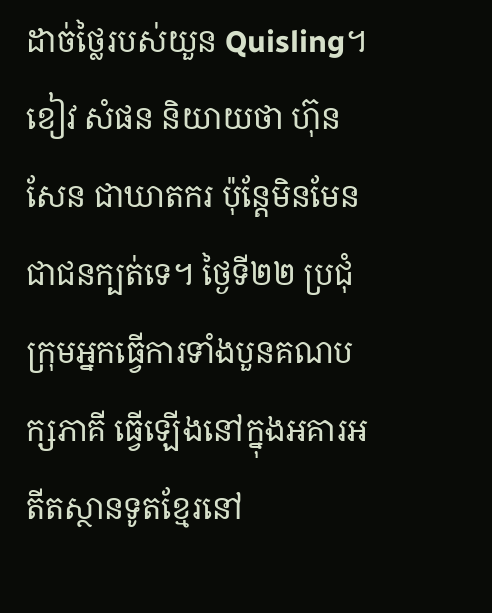ដាច់ថៃ្លរបស់យួន Quisling។ ខៀវ សំផន និយាយថា ហ៊ុន សែន ជាឃាតករ ប៉ុន្ដែមិនមែនជាជនក្បត់ទេ។ ថ្ងៃទី២២ ប្រជុំក្រុមអ្នកធ្វើការទាំងបួនគណបក្សភាគី ធ្វើឡើងនៅក្នុងអគារអតីតស្ថានទូតខ្មែរនៅ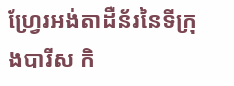ហ្រ្វែរអង់តាដឺន័រនៃទីក្រុងបារីស កិ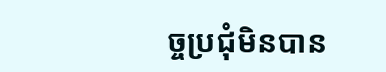ច្ចប្រជុំមិនបាន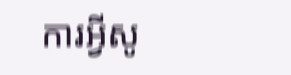ការអ្វីសូ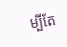ម្បីតែ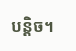បន្ដិច។